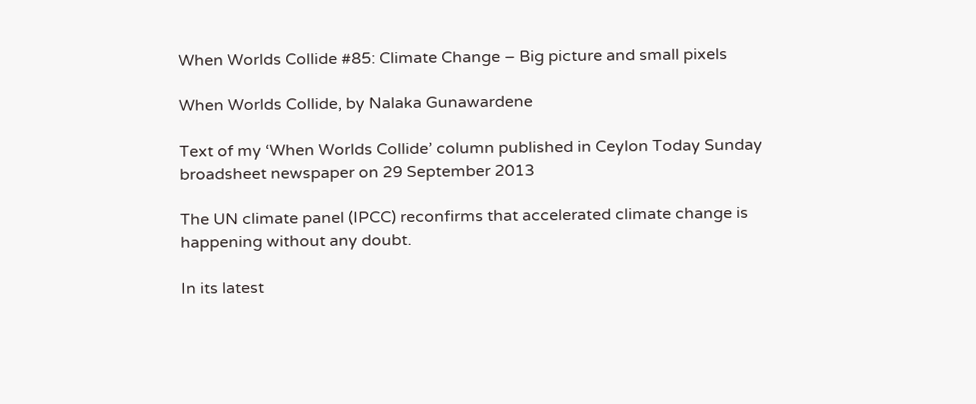When Worlds Collide #85: Climate Change – Big picture and small pixels

When Worlds Collide, by Nalaka Gunawardene

Text of my ‘When Worlds Collide’ column published in Ceylon Today Sunday broadsheet newspaper on 29 September 2013

The UN climate panel (IPCC) reconfirms that accelerated climate change is happening without any doubt.

In its latest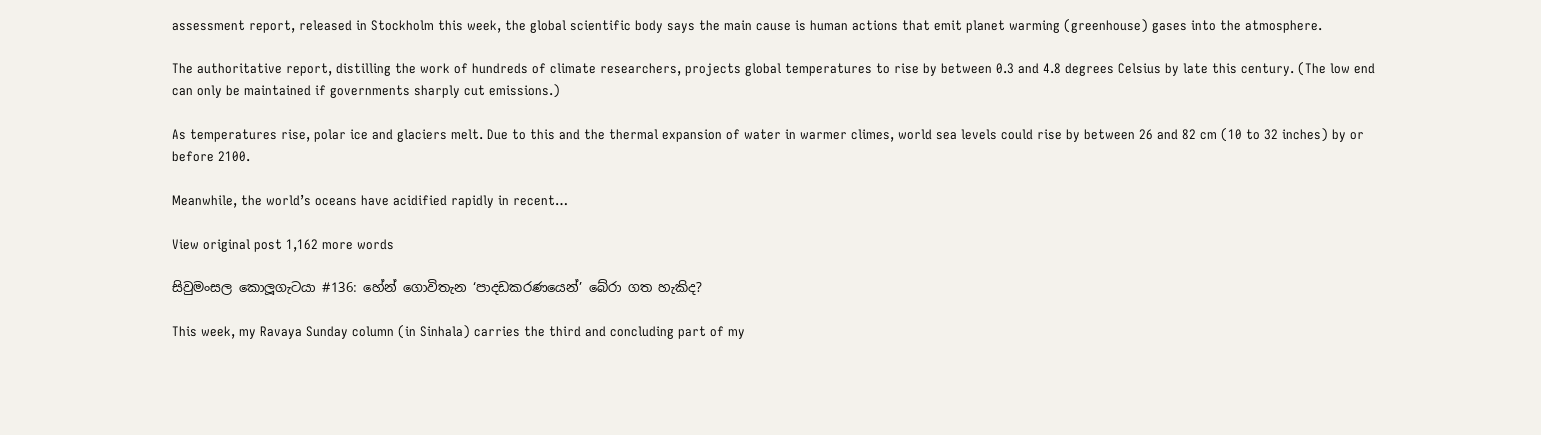assessment report, released in Stockholm this week, the global scientific body says the main cause is human actions that emit planet warming (greenhouse) gases into the atmosphere.

The authoritative report, distilling the work of hundreds of climate researchers, projects global temperatures to rise by between 0.3 and 4.8 degrees Celsius by late this century. (The low end can only be maintained if governments sharply cut emissions.)

As temperatures rise, polar ice and glaciers melt. Due to this and the thermal expansion of water in warmer climes, world sea levels could rise by between 26 and 82 cm (10 to 32 inches) by or before 2100.

Meanwhile, the world’s oceans have acidified rapidly in recent…

View original post 1,162 more words

සිවුමංසල කොලූගැටයා #136: හේන් ගොවිතැන ‘පාදඩකරණයෙන්’ බේරා ගත හැකිද?

This week, my Ravaya Sunday column (in Sinhala) carries the third and concluding part of my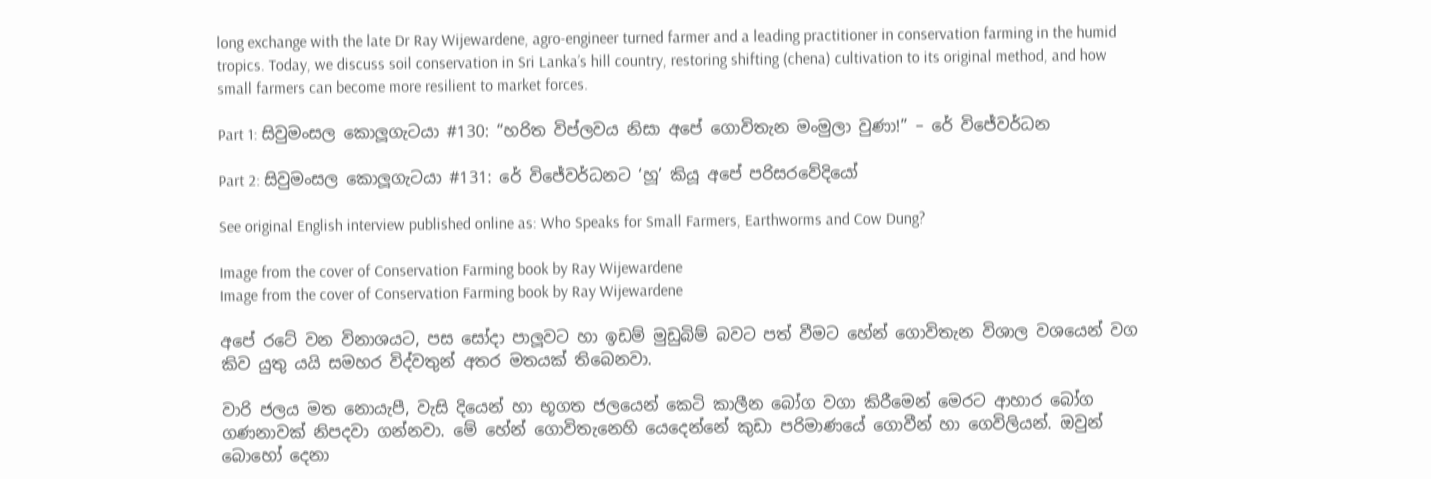long exchange with the late Dr Ray Wijewardene, agro-engineer turned farmer and a leading practitioner in conservation farming in the humid tropics. Today, we discuss soil conservation in Sri Lanka’s hill country, restoring shifting (chena) cultivation to its original method, and how small farmers can become more resilient to market forces.

Part 1: සිවුමංසල කොලූගැටයා #130: “හරිත විප්ලවය නිසා අපේ ගොවිතැන මංමුලා වුණා!” – රේ විජේවර්ධන

Part 2: සිවුමංසල කොලූගැටයා #131: රේ විජේවර්ධනට ‘හූ’ කියූ අපේ පරිසරවේදියෝ

See original English interview published online as: Who Speaks for Small Farmers, Earthworms and Cow Dung?

Image from the cover of Conservation Farming book by Ray Wijewardene
Image from the cover of Conservation Farming book by Ray Wijewardene

අපේ රටේ වන විනාශයට, පස සෝදා පාලූවට හා ඉඩම් මුඩුබිම් බවට පත් වීමට හේන් ගොවිතැන විශාල වශයෙන් වග කිව යුතු යයි සමහර විද්වතුන් අතර මතයක් තිබෙනවා.

වාරි ජලය මත නොයැපී, වැසි දියෙන් හා භූගත ජලයෙන් කෙටි කාලීන බෝග වගා කිරීමෙන් මෙරට ආහාර බෝග ගණනාවක් නිපදවා ගන්නවා. මේ හේන් ගොවිතැනෙහි යෙදෙන්නේ කුඩා පරිමාණයේ ගොවීන් හා ගෙවිලියන්. ඔවුන් බොහෝ දෙනා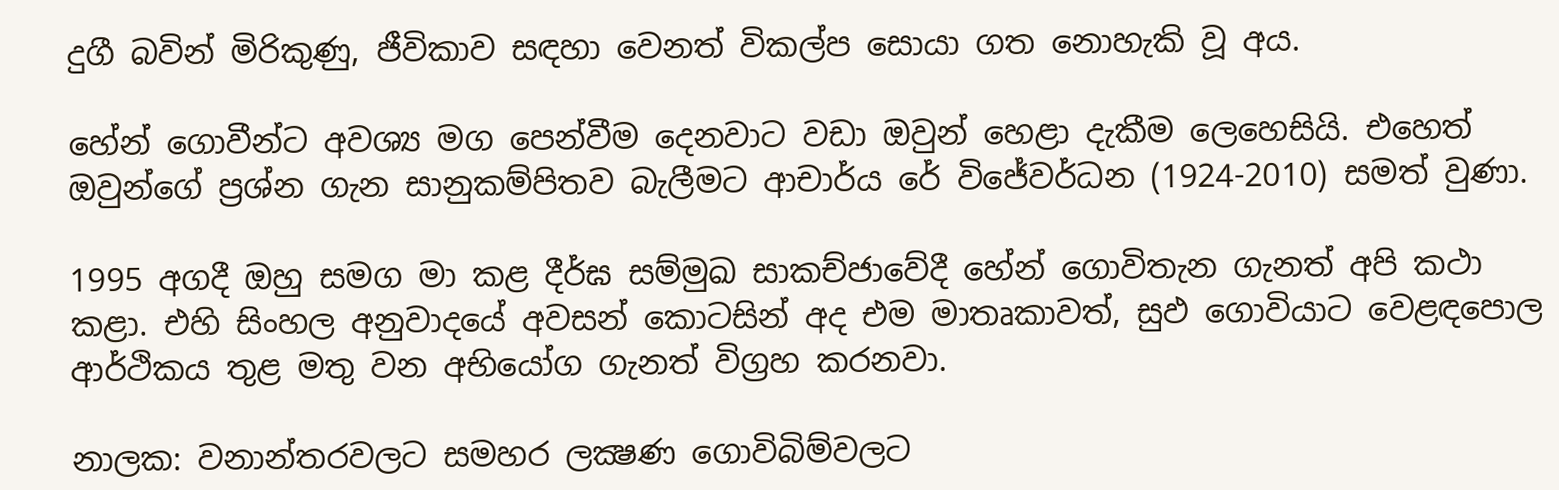දුගී බවින් මිරිකුණු, ජීවිකාව සඳහා වෙනත් විකල්ප සොයා ගත නොහැකි වූ අය.

හේන් ගොවීන්ට අවශ්‍ය මග පෙන්වීම දෙනවාට වඩා ඔවුන් හෙළා දැකීම ලෙහෙසියි. එහෙත් ඔවුන්ගේ ප්‍රශ්න ගැන සානුකම්පිතව බැලීමට ආචාර්ය රේ විජේවර්ධන (1924-2010) සමත් වුණා.

1995 අගදී ඔහු සමග මා කළ දීර්ඝ සම්මුඛ සාකච්ජාවේදී හේන් ගොවිතැන ගැනත් අපි කථා කළා. එහි සිංහල අනුවාදයේ අවසන් කොටසින් අද එම මාතෘකාවත්, සුඵ ගොවියාට වෙළඳපොල ආර්ථිකය තුළ මතු වන අභියෝග ගැනත් විග්‍රහ කරනවා.

නාලක: වනාන්තරවලට සමහර ලක්‍ෂණ ගොවිබිම්වලට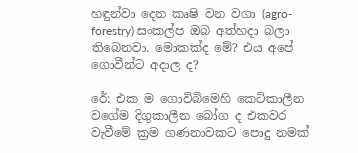හඳුන්වා දෙන කෘෂි වන වගා (agro-forestry) සංකල්ප ඔබ අත්හදා බලා තිබෙනවා. මොකක්ද මේ? එය අපේ ගොවීන්ට අදාල ද?

රේ: එක ම ගොවිබිමෙහි කෙටිකාලීන වගේම දිගුකාලීන බෝග ද එකවර වැවීමේ ක්‍රම ගණනාවකට පොදු නමක්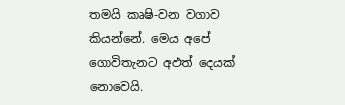තමයි කෘෂි-වන වගාව කියන්නේ. මෙය අපේ ගොවිතැනට අඵත් දෙයක් නොවෙයි.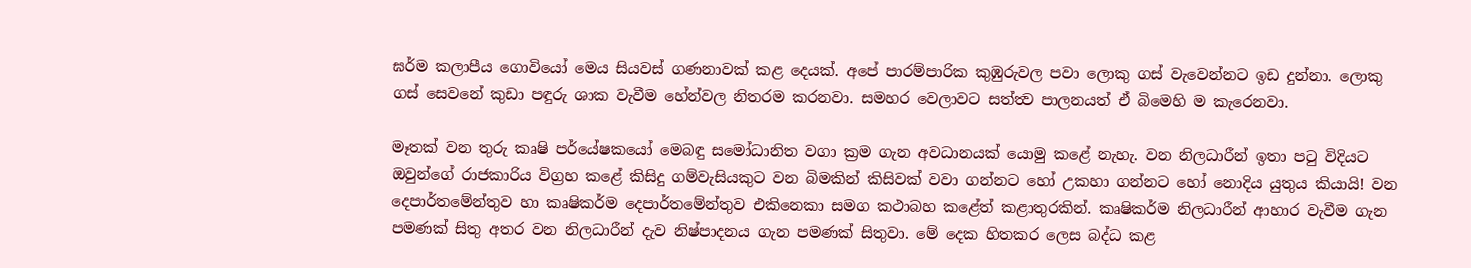ඝර්ම කලාපීය ගොවියෝ මෙය සියවස් ගණනාවක් කළ දෙයක්. අපේ පාරම්පාරික කුඹුරුවල පවා ලොකු ගස් වැවෙන්නට ඉඩ දුන්නා. ලොකු ගස් සෙවනේ කුඩා පඳුරු ශාක වැවීම හේන්වල නිතරම කරනවා. සමහර වෙලාවට සත්ත්‍ව පාලනයත් ඒ බිමෙහි ම කැරෙනවා.

මෑතක් වන තුරු කෘෂි පර්යේෂකයෝ මෙබඳු සමෝධානිත වගා ක්‍රම ගැන අවධානයක් යොමු කළේ නැහැ. වන නිලධාරීන් ඉතා පටු විදියට ඔවුන්ගේ රාජකාරිය විග්‍රහ කළේ කිසිදු ගම්වැසියකුට වන බිමකින් කිසිවක් වවා ගන්නට හෝ උකහා ගන්නට හෝ නොදිය යුතුය කියායි! වන දෙපාර්තමේන්තුව හා කෘෂිකර්ම දෙපාර්තමේන්තුව එකිනෙකා සමග කථාබහ කළේත් කළාතුරකින්. කෘෂිකර්ම නිලධාරීන් ආහාර වැවීම ගැන පමණක් සිතු අතර වන නිලධාරීන් දැව නිෂ්පාදනය ගැන පමණක් සිතුවා. මේ දෙක හිතකර ලෙස බද්ධ කළ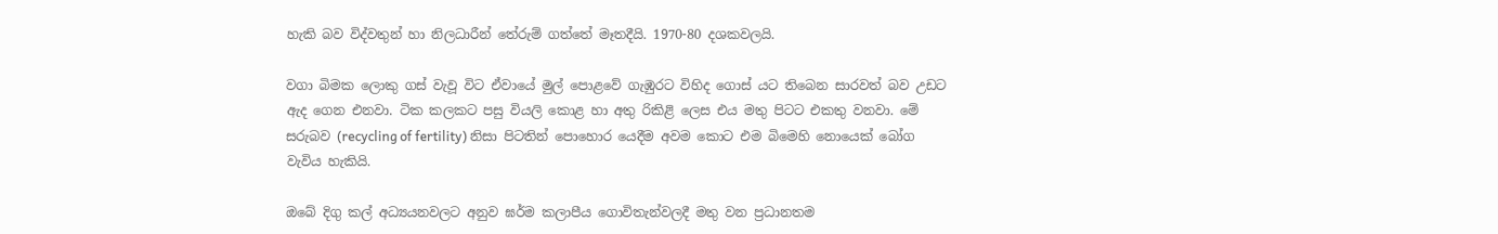හැකි බව විද්වතුන් හා නිලධාරීන් තේරුම් ගත්තේ මෑතදීයි. 1970-80 දශකවලයි.

වගා බිමක ලොකු ගස් වැවූ විට ඒවායේ මුල් පොළවේ ගැඹුරට විහිද ගොස් යට තිබෙන සාරවත් බව උඩට ඇද ගෙන එනවා. ටික කලකට පසු වියලි කොළ හා අතු රිකිළි ලෙස එය මතු පිටට එකතු වනවා. මේ සරුබව (recycling of fertility) නිසා පිටතින් පොහොර යෙදීම අවම කොට එම බිමෙහි නොයෙක් බෝග වැවිය හැකියි.

ඔබේ දිගු කල් අධ්‍යයනවලට අනුව ඝර්ම කලාපීය ගොවිතැන්වලදී මතු වන ප්‍රධානතම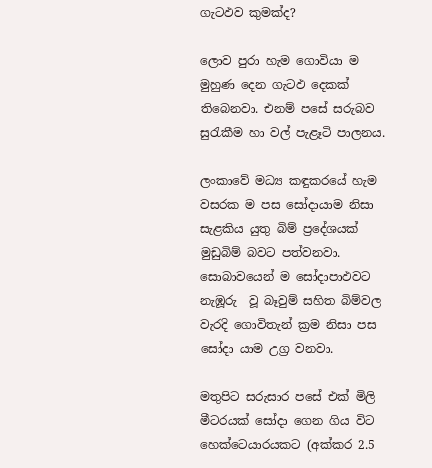ගැටඵව කුමක්ද?

ලොව පුරා හැම ගොවියා ම මුහුණ දෙන ගැටඵ දෙකක් තිබෙනවා. එනම් පසේ සරුබව සුරැකීම හා වල් පැළෑටි පාලනය.

ලංකාවේ මධ්‍ය කඳුකරයේ හැම වසරක ම පස සෝදායාම නිසා සැළකිය යුතු බිම් ප්‍රදේශයක් මුඩුබිම් බවට පත්වනවා. සොබාවයෙන් ම සෝදාපාඵවට නැඹූරු  වූ බෑවුම් සහිත බිම්වල වැරදි ගොවිතැන් ක්‍රම නිසා පස සෝදා යාම උග්‍ර වනවා.

මතුපිට සරුසාර පසේ එක් මිලි මීටරයක් සෝදා ගෙන ගිය විට හෙක්ටෙයාරයකට (අක්කර 2.5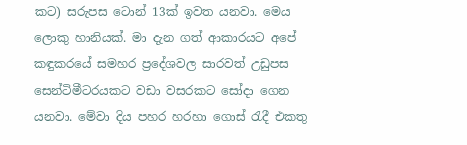කට) සරුපස ටොන් 13ක් ඉවත යනවා. මෙය ලොකු හානියක්. මා දැන ගත් ආකාරයට අපේ කඳුකරයේ සමහර ප්‍රදේශවල සාරවත් උඩුපස සෙන්ටිමීටරයකට වඩා වසරකට සෝදා ගෙන යනවා. මේවා දිය පහර හරහා ගොස් රැදී එකතු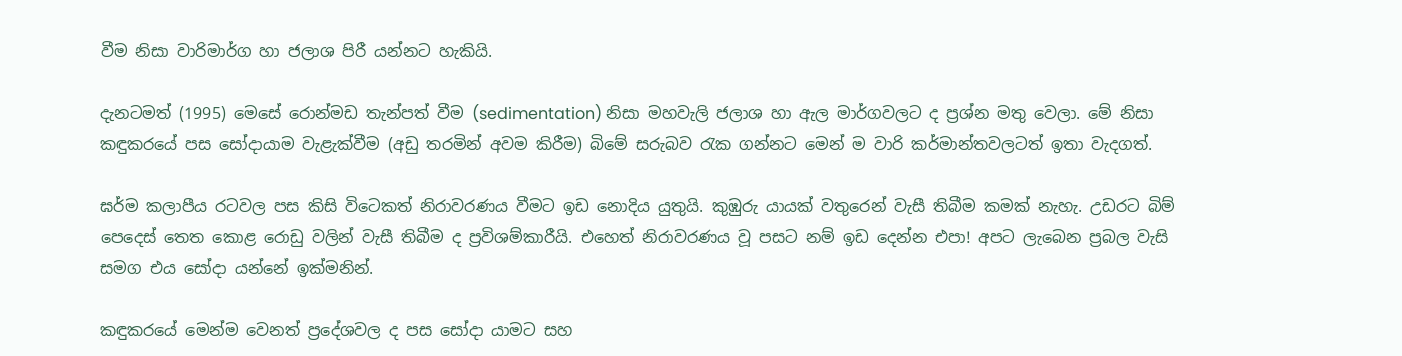වීම නිසා වාරිමාර්ග හා ජලාශ පිරී යන්නට හැකියි.

දැනටමත් (1995) මෙසේ රොන්මඩ තැන්පත් වීම (sedimentation) නිසා මහවැලි ජලාශ හා ඇල මාර්ගවලට ද ප්‍රශ්න මතු වෙලා. මේ නිසා කඳුකරයේ පස සෝදායාම වැළැක්වීම (අඩු තරමින් අවම කිරීම) බිමේ සරුබව රැක ගන්නට මෙන් ම වාරි කර්මාන්තවලටත් ඉතා වැදගත්.

ඝර්ම කලාපීය රටවල පස කිසි විටෙකත් නිරාවරණය වීමට ඉඩ නොදිය යුතුයි. කුඹුරු යායක් වතුරෙන් වැසී තිබීම කමක් නැහැ. උඩරට බිම් පෙදෙස් තෙත කොළ රොඩු වලින් වැසී තිබීම ද ප්‍රවිශම්කාරීයි. එහෙත් නිරාවරණය වූ පසට නම් ඉඩ දෙන්න එපා! අපට ලැබෙන ප්‍රබල වැසි සමග එය සෝදා යන්නේ ඉක්මනින්.

කඳුකරයේ මෙන්ම වෙනත් ප්‍රදේශවල ද පස සෝදා යාමට සහ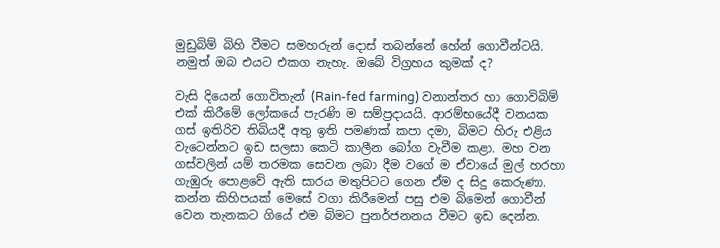මුඩුබිම් බිහි වීමට සමහරුන් දොස් තබන්නේ හේන් ගොවීන්ටයි. නමුත් ඔබ එයට එකග නැහැ. ඔබේ විග්‍රහය කුමක් ද?

වැසි දියෙන් ගොවිතැන් (Rain-fed farming) වනාන්තර හා ගොවිබිම් එක් කිරීමේ ලෝකයේ පැරණි ම සම්ප්‍රදායයි. ආරම්භයේදී වනයක ගස් ඉතිරිව තිබියදී අතු ඉති පමණක් කපා දමා, බිමට හිරු එළිය වැටෙන්නට ඉඩ සලසා කෙටි කාලීන බෝග වැවීම කළා. මහ වන ගස්වලින් යම් තරමක සෙවන ලබා දීම වගේ ම ඒවායේ මුල් හරහා ගැඹුරු පොළවේ ඇති සාරය මතුපිටට ගෙන ඒම ද සිදු කෙරුණා. කන්න කිහිපයක් මෙසේ වගා කිරීමෙන් පසු එම බිමෙන් ගොවීන් වෙන තැනකට ගියේ එම බිමට පුනර්ජනනය වීමට ඉඩ දෙන්න.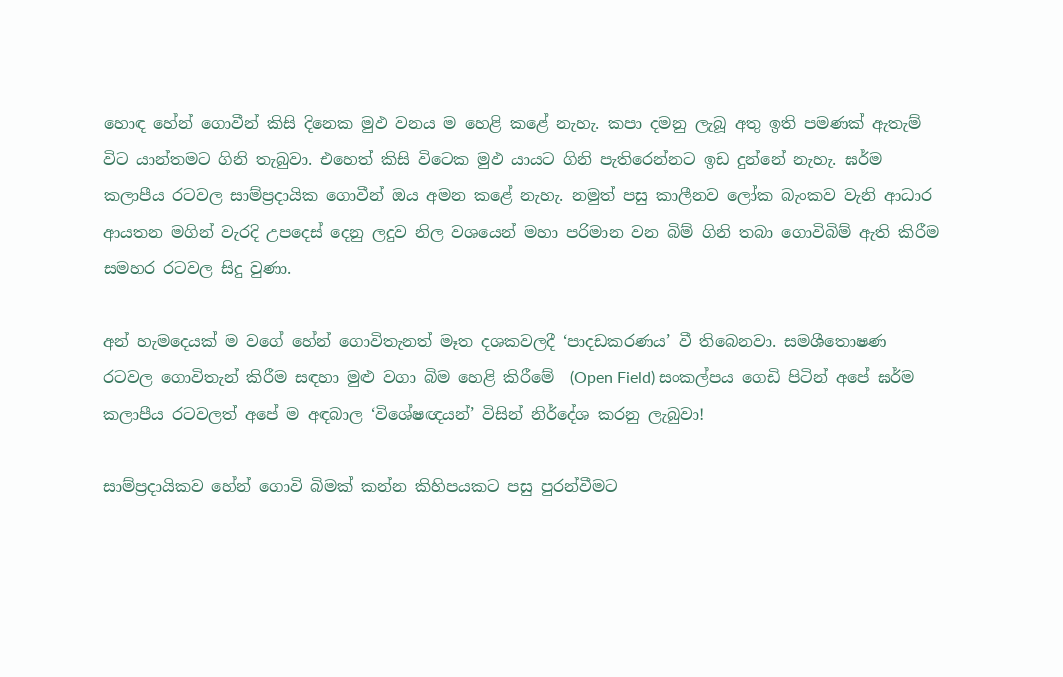හොඳ හේන් ගොවීන් කිසි දිනෙක මුඵ වනය ම හෙළි කළේ නැහැ. කපා දමනු ලැබූ අතු ඉති පමණක් ඇතැම් විට යාන්තමට ගිනි තැබුවා. එහෙත් කිසි විටෙක මුඵ යායට ගිනි පැතිරෙන්නට ඉඩ දුන්නේ නැහැ. ඝර්ම කලාපීය රටවල සාම්ප්‍රදායික ගොවීන් ඔය අමන කළේ නැහැ. නමුත් පසු කාලීනව ලෝක බැංකව වැනි ආධාර ආයතන මගින් වැරදි උපදෙස් දෙනු ලදුව නිල වශයෙන් මහා පරිමාන වන බිම් ගිනි තබා ගොවිබිම් ඇති කිරීම සමහර රටවල සිදු වුණා.

අන් හැමදෙයක් ම වගේ හේන් ගොවිතැනත් මෑත දශකවලදී ‘පාදඩකරණය’ වී තිබෙනවා. සමශීතොෂණ රටවල ගොවිතැන් කිරීම සඳහා මුළු වගා බිම හෙළි කිරීමේ  (Open Field) සංකල්පය ගෙඩි පිටින් අපේ ඝර්ම කලාපීය රටවලත් අපේ ම අඳබාල ‘විශේෂඥයන්’ විසින් නිර්දේශ කරනු ලැබුවා!

සාම්ප්‍රදායිකව හේන් ගොවි බිමක් කන්න කිහිපයකට පසු පුරන්වීමට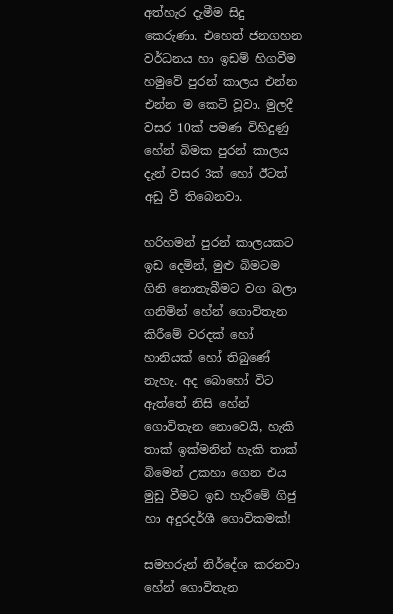අත්හැර දැමීම සිදු කෙරුණා. එහෙත් ජනගහන වර්ධනය හා ඉඩම් හිගවීම හමුවේ පුරන් කාලය එන්න එන්න ම කෙටි වූවා. මුලදී වසර 10ක් පමණ විහිදුණු හේන් බිමක පුරන් කාලය දැන් වසර 3ක් හෝ ඊටත් අඩු වී තිබෙනවා.

හරිහමන් පුරන් කාලයකට ඉඩ දෙමින්, මුළු බිමටම ගිනි නොතැබීමට වග බලා ගනිමින් හේන් ගොවිතැන කිරීමේ වරදක් හෝ හානියක් හෝ තිබුණේ නැහැ. අද බොහෝ විට ඇත්තේ නිසි හේන් ගොවිතැන නොවෙයි, හැකි තාක් ඉක්මනින් හැකි තාක් බිමෙන් උකහා ගෙන එය මුඩු වීමට ඉඩ හැරීමේ ගිජු හා අදුරදර්ශී ගොවිකමක්!

සමහරුන් නිර්දේශ කරනවා හේන් ගොවිතැන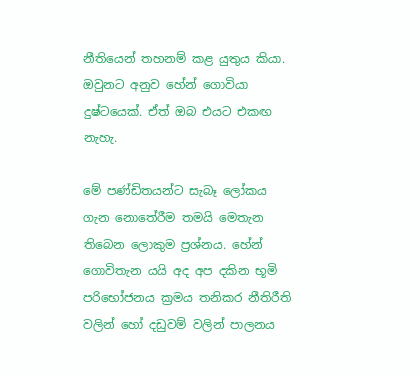නීතියෙන් තහනම් කළ යුතුය කියා. ඔවුනට අනුව හේන් ගොවියා දුෂ්ටයෙක්. ඒත් ඔබ එයට එකඟ නැහැ.

මේ පණ්ඩිතයන්ට සැබෑ ලෝකය ගැන නොතේරීම තමයි මෙතැන තිබෙන ලොකුම ප්‍රශ්නය. හේන් ගොවිතැන යයි අද අප දකින භූමි පරිභෝජනය ක්‍රමය තනිකර නීතිරීති වලින් හෝ දඩුවම් වලින් පාලනය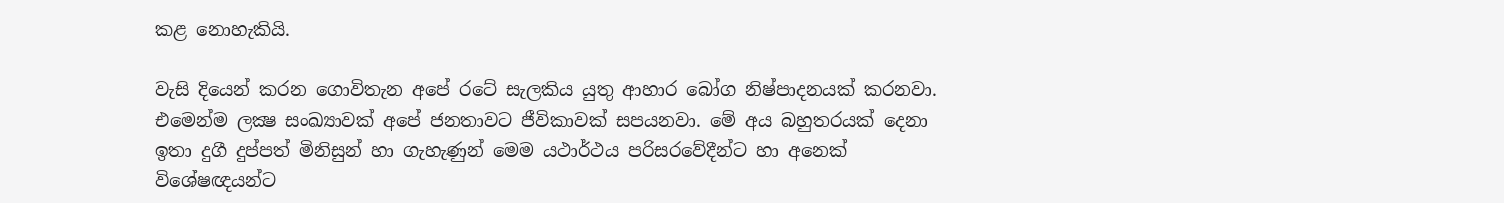කළ නොහැකියි.

වැසි දියෙන් කරන ගොවිතැන අපේ රටේ සැලකිය යුතු ආහාර බෝග නිෂ්පාදනයක් කරනවා. එමෙන්ම ලක්‍ෂ සංඛ්‍යාවක් අපේ ජනතාවට ජීවිකාවක් සපයනවා. මේ අය බහුතරයක් දෙනා ඉතා දුගී දුප්පත් මිනිසුන් හා ගැහැණුන් මෙම යථාර්ථය පරිසරවේදීන්ට හා අනෙක් විශේෂඥයන්ට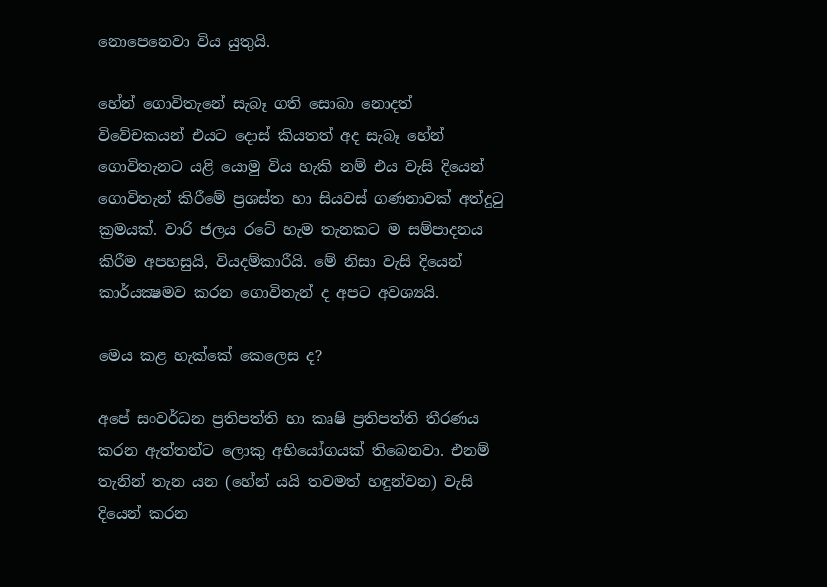නොපෙනෙවා විය යුතුයි.

හේන් ගොවිතැනේ සැබෑ ගති සොබා නොදත් විවේචකයන් එයට දොස් කියතත් අද සැබෑ හේන් ගොවිතැනට යළි යොමු විය හැකි නම් එය වැසි දියෙන් ගොවිතැන් කිරීමේ ප්‍රශස්ත හා සියවස් ගණනාවක් අත්දුටු ක්‍රමයක්. වාරි ජලය රටේ හැම තැනකට ම සම්පාදනය කිරීම අපහසුයි, වියදම්කාරීයි. මේ නිසා වැසි දියෙන් කාර්යක්‍ෂමව කරන ගොවිතැන් ද අපට අවශ්‍යයි.

මෙය කළ හැක්කේ කෙලෙස ද?

අපේ සංවර්ධන ප්‍රතිපත්ති හා කෘෂි ප්‍රතිපත්ති තීරණය කරන ඇත්තන්ට ලොකු අභියෝගයක් තිබෙනවා. එනම් තැනින් තැන යන (හේන් යයි තවමත් හඳුන්වන) වැසි දියෙන් කරන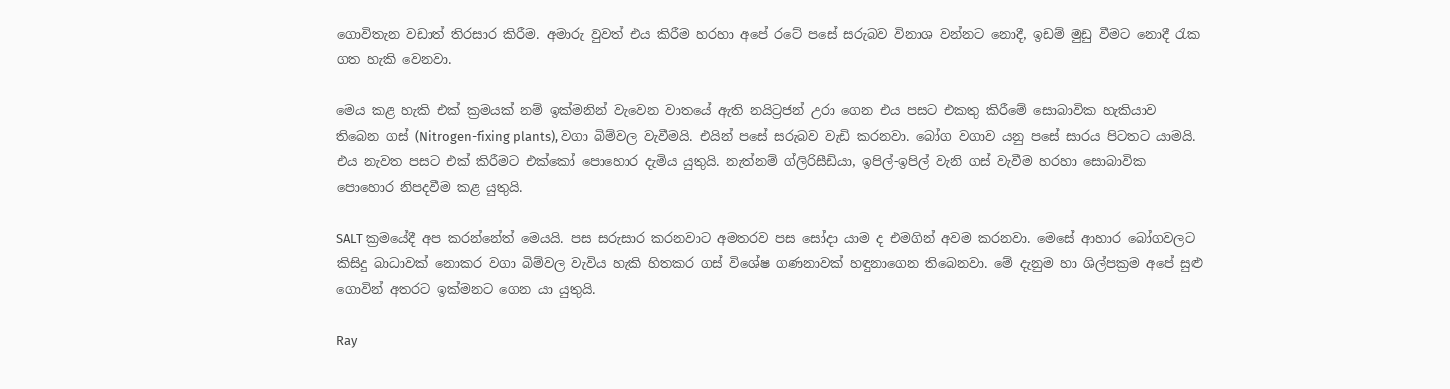ගොවිතැන වඩාත් තිරසාර කිරීම. අමාරු වුවත් එය කිරීම හරහා අපේ රටේ පසේ සරුබව විනාශ වන්නට නොදී, ඉඩම් මුඩු වීමට නොදී රැක ගත හැකි වෙනවා.

මෙය කළ හැකි එක් ක්‍රමයක් නම් ඉක්මනින් වැවෙන වාතයේ ඇති නයිට්‍රජන් උරා ගෙන එය පසට එකතු කිරීමේ සොබාවික හැකියාව තිබෙන ගස් (Nitrogen-fixing plants), වගා බිම්වල වැවීමයි. එයින් පසේ සරුබව වැඩි කරනවා. බෝග වගාව යනු පසේ සාරය පිටතට යාමයි. එය නැවත පසට එක් කිරීමට එක්කෝ පොහොර දැමිය යුතුයි. නැත්නම් ග්ලිරිසීඩියා, ඉපිල්-ඉපිල් වැනි ගස් වැවීම හරහා සොබාවික පොහොර නිපදවීම කළ යුතුයි.

SALT ක්‍රමයේදී අප කරන්නේත් මෙයයි. පස සරුසාර කරනවාට අමතරව පස සෝදා යාම ද එමගින් අවම කරනවා. මෙසේ ආහාර බෝගවලට කිසිදු බාධාවක් නොකර වගා බිම්වල වැවිය හැකි හිතකර ගස් විශේෂ ගණනාවක් හඳුනාගෙන තිබෙනවා. මේ දැනුම හා ශිල්පක්‍රම අපේ සුළු ගොවින් අතරට ඉක්මනට ගෙන යා යුතුයි.

Ray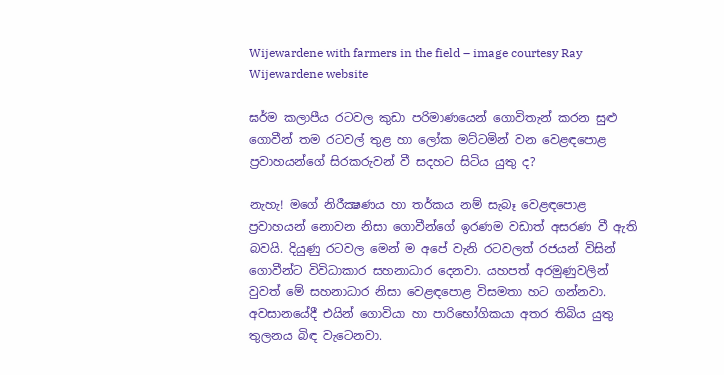Wijewardene with farmers in the field – image courtesy Ray Wijewardene website

ඝර්ම කලාපීය රටවල කුඩා පරිමාණයෙන් ගොවිතැන් කරන සුළු ගොවීන් තම රටවල් තුළ හා ලෝක මට්ටමින් වන වෙළඳපොළ ප්‍රවාහයන්ගේ සිරකරුවන් වී සදහට සිටිය යුතු ද?

නැහැ! මගේ නිරීක්‍ෂණය හා තර්කය නම් සැබෑ වෙළඳපොළ ප්‍රවාහයන් නොවන නිසා ගොවීන්ගේ ඉරණම වඩාත් අසරණ වී ඇති බවයි. දියුණු රටවල මෙන් ම අපේ වැනි රටවලත් රජයන් විසින් ගොවීන්ට විවිධාකාර සහනාධාර දෙනවා. යහපත් අරමුණුවලින් වුවත් මේ සහනාධාර නිසා වෙළඳපොළ විසමතා හට ගන්නවා. අවසානයේදී එයින් ගොවියා හා පාරිභෝගිකයා අතර තිබිය යුතු තුලනය බිඳ වැටෙනවා.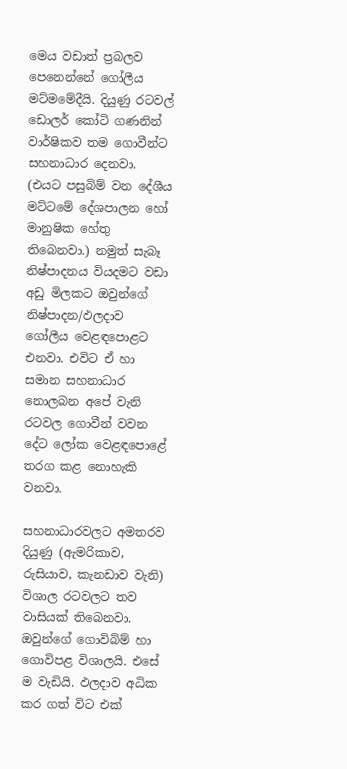මෙය වඩාත් ප්‍රබලව පෙනෙන්නේ ගෝලීය මට්මමේදීයි. දියුණු රටවල් ඩොලර් කෝටි ගණනින් වාර්ෂිකව තම ගොවීන්ට සහනාධාර දෙනවා. (එයට පසුබිම් වන දේශීය මට්ටමේ දේශපාලන හෝ මානුෂික හේතු තිබෙනවා.) නමුත් සැබෑ නිෂ්පාදනය වියදමට වඩා අඩු මිලකට ඔවුන්ගේ නිෂ්පාදන/ඵලදාව ගෝලීය වෙළඳපොළට එනවා. එවිට ඒ හා සමාන සහනාධාර නොලබන අපේ වැනි රටවල ගොවීන් වවන දේට ලෝක වෙළඳපොළේ තරග කළ නොහැකි වනවා.

සහනාධාරවලට අමතරව දියුණු (ඇමරිකාව, රුසියාව, කැනඩාව වැනි) විශාල රටවලට තව වාසියක් තිබෙනවා. ඔවුන්ගේ ගොවිබිම් හා ගොවිපළ විශාලයි. එසේ ම වැඩියි. ඵලදාව අධික කර ගත් විට එක්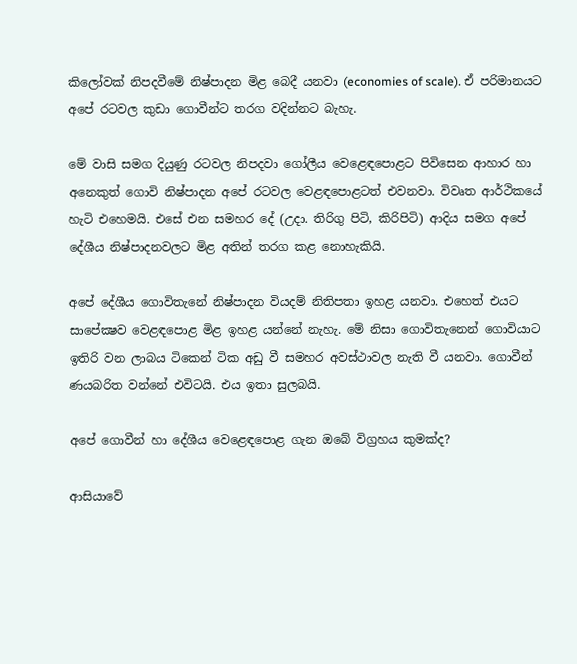කිලෝවක් නිපදවීමේ නිෂ්පාදන මිළ බෙදී යනවා (economies of scale). ඒ පරිමානයට අපේ රටවල කුඩා ගොවීන්ට තරග වදින්නට බැහැ.

මේ වාසි සමග දියුණු රටවල නිපදවා ගෝලීය වෙළෙඳපොළට පිවිසෙන ආහාර හා අනෙකුත් ගොවි නිෂ්පාදන අපේ රටවල වෙළඳපොළටත් එවනවා. විවෘත ආර්ථිකයේ හැටි එහෙමයි. එසේ එන සමහර දේ (උදා. තිරිගු පිටි, කිරිපිටි) ආදිය සමග අපේ දේශීය නිෂ්පාදනවලට මිළ අතින් තරග කළ නොහැකියි.

අපේ දේශීය ගොවිතැනේ නිෂ්පාදන වියදම් නිතිපතා ඉහළ යනවා. එහෙත් එයට සාපේක්‍ෂව වෙළඳපොළ මිළ ඉහළ යන්නේ නැහැ. මේ නිසා ගොවිතැනෙන් ගොවියාට ඉතිරි වන ලාබය ටිකෙන් ටික අඩු වී සමහර අවස්ථාවල නැති වී යනවා. ගොවීන් ණයබරිත වන්නේ එවිටයි. එය ඉතා සුලබයි.

අපේ ගොවීන් හා දේශීය වෙළෙඳපොළ ගැන ඔබේ විග්‍රහය කුමක්ද?

ආසියාවේ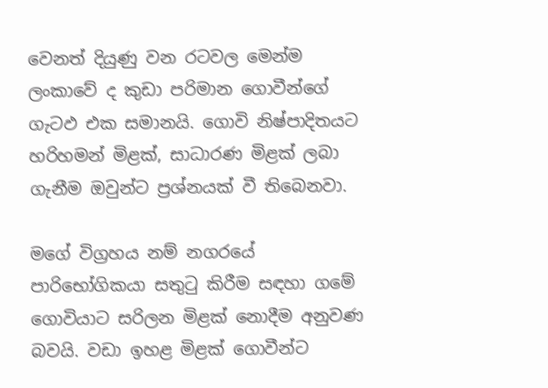වෙනත් දියුණු වන රටවල මෙන්ම ලංකාවේ ද කුඩා පරිමාන ගොවීන්ගේ ගැටඵ එක සමානයි. ගොවි නිෂ්පාදිතයට හරිහමන් මිළක්, සාධාරණ මිළක් ලබා ගැනීම ඔවුන්ට ප්‍රශ්නයක් වී තිබෙනවා.

මගේ විග්‍රහය නම් නගරයේ පාරිභෝගිකයා සතුටු කිරීම සඳහා ගමේ ගොවියාට සරිලන මිළක් නොදීම අනුවණ බවයි. වඩා ඉහළ මිළක් ගොවීන්ට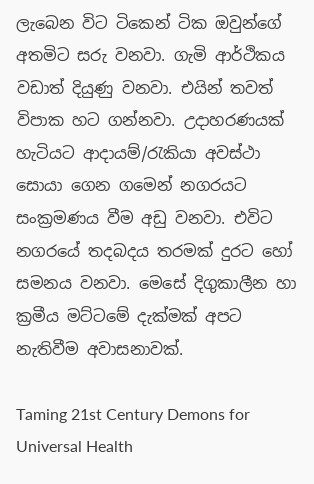ලැබෙන විට ටිකෙන් ටික ඔවුන්ගේ අතමිට සරු වනවා. ගැමි ආර්ථිකය වඩාත් දියුණු වනවා. එයින් තවත් විපාක හට ගන්නවා. උදාහරණයක් හැටියට ආදායම්/රැකියා අවස්ථා සොයා ගෙන ගමෙන් නගරයට සංක්‍රමණය වීම අඩු වනවා. එවිට නගරයේ තදබදය තරමක් දුරට හෝ සමනය වනවා. මෙසේ දිගුකාලීන හා ක්‍රමීය මට්ටමේ දැක්මක් අපට නැතිවීම අවාසනාවක්.

Taming 21st Century Demons for Universal Health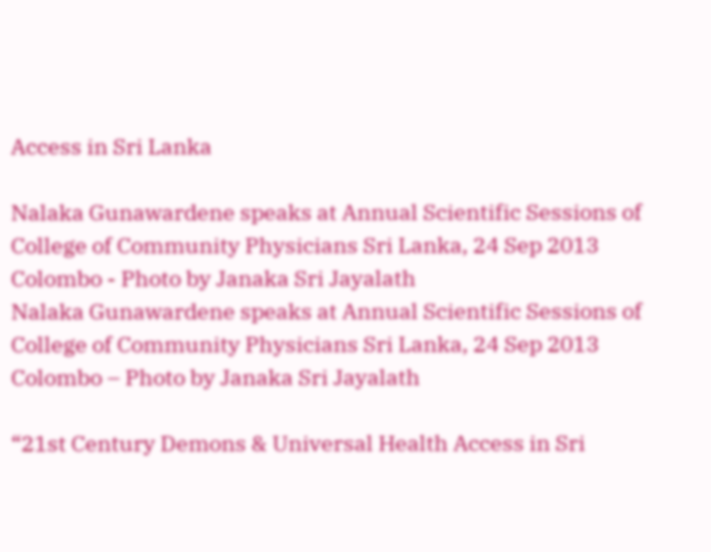Access in Sri Lanka

Nalaka Gunawardene speaks at Annual Scientific Sessions of College of Community Physicians Sri Lanka, 24 Sep 2013 Colombo - Photo by Janaka Sri Jayalath
Nalaka Gunawardene speaks at Annual Scientific Sessions of College of Community Physicians Sri Lanka, 24 Sep 2013 Colombo – Photo by Janaka Sri Jayalath

“21st Century Demons & Universal Health Access in Sri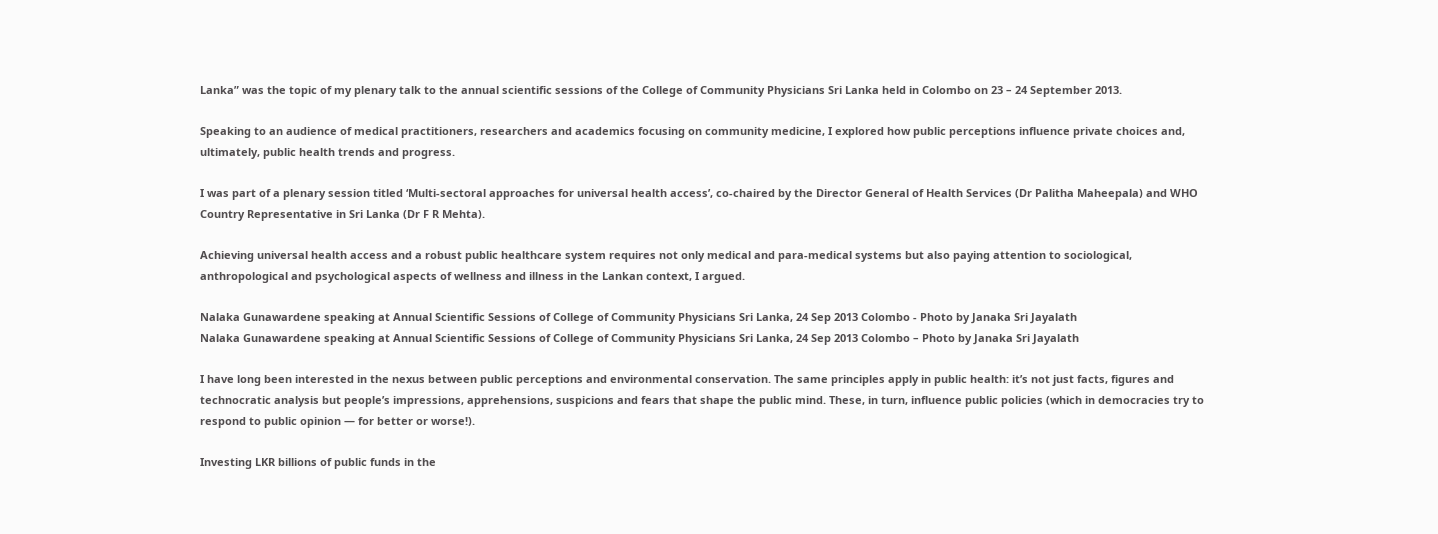Lanka” was the topic of my plenary talk to the annual scientific sessions of the College of Community Physicians Sri Lanka held in Colombo on 23 – 24 September 2013.

Speaking to an audience of medical practitioners, researchers and academics focusing on community medicine, I explored how public perceptions influence private choices and, ultimately, public health trends and progress.

I was part of a plenary session titled ‘Multi-sectoral approaches for universal health access’, co-chaired by the Director General of Health Services (Dr Palitha Maheepala) and WHO Country Representative in Sri Lanka (Dr F R Mehta).

Achieving universal health access and a robust public healthcare system requires not only medical and para-medical systems but also paying attention to sociological, anthropological and psychological aspects of wellness and illness in the Lankan context, I argued.

Nalaka Gunawardene speaking at Annual Scientific Sessions of College of Community Physicians Sri Lanka, 24 Sep 2013 Colombo - Photo by Janaka Sri Jayalath
Nalaka Gunawardene speaking at Annual Scientific Sessions of College of Community Physicians Sri Lanka, 24 Sep 2013 Colombo – Photo by Janaka Sri Jayalath

I have long been interested in the nexus between public perceptions and environmental conservation. The same principles apply in public health: it’s not just facts, figures and technocratic analysis but people’s impressions, apprehensions, suspicions and fears that shape the public mind. These, in turn, influence public policies (which in democracies try to respond to public opinion — for better or worse!).

Investing LKR billions of public funds in the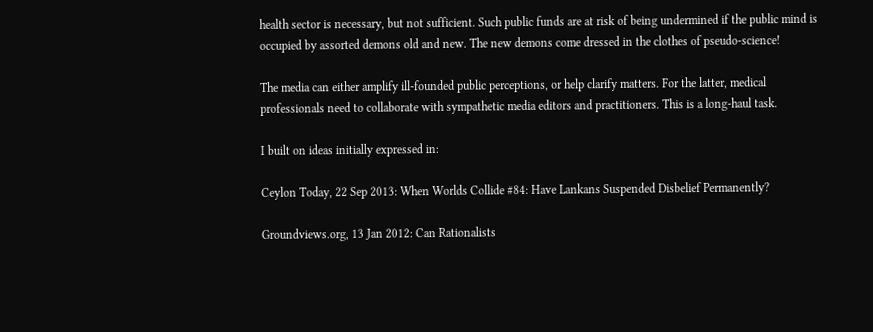health sector is necessary, but not sufficient. Such public funds are at risk of being undermined if the public mind is occupied by assorted demons old and new. The new demons come dressed in the clothes of pseudo-science!

The media can either amplify ill-founded public perceptions, or help clarify matters. For the latter, medical professionals need to collaborate with sympathetic media editors and practitioners. This is a long-haul task.

I built on ideas initially expressed in:

Ceylon Today, 22 Sep 2013: When Worlds Collide #84: Have Lankans Suspended Disbelief Permanently?

Groundviews.org, 13 Jan 2012: Can Rationalists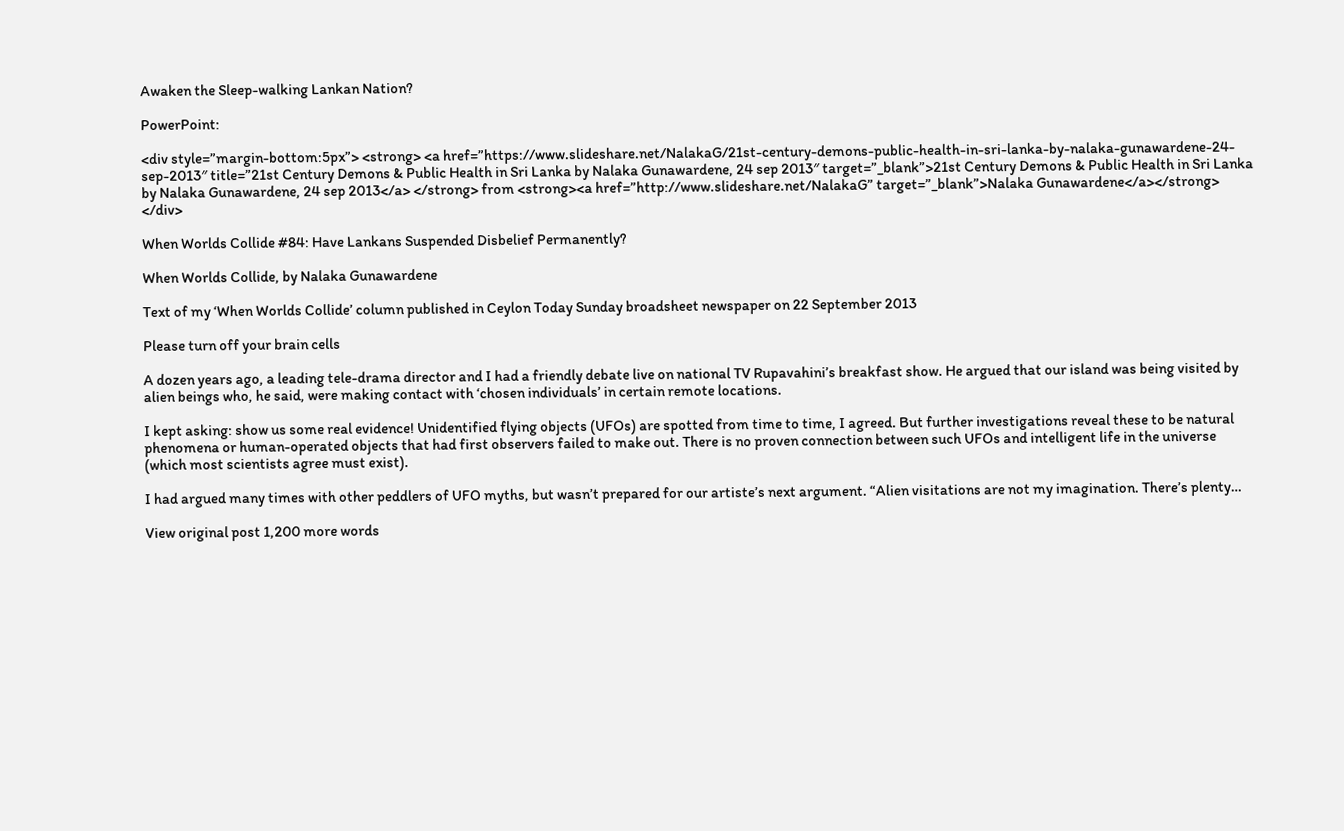Awaken the Sleep-walking Lankan Nation?

PowerPoint:

<div style=”margin-bottom:5px”> <strong> <a href=”https://www.slideshare.net/NalakaG/21st-century-demons-public-health-in-sri-lanka-by-nalaka-gunawardene-24-sep-2013″ title=”21st Century Demons & Public Health in Sri Lanka by Nalaka Gunawardene, 24 sep 2013″ target=”_blank”>21st Century Demons & Public Health in Sri Lanka by Nalaka Gunawardene, 24 sep 2013</a> </strong> from <strong><a href=”http://www.slideshare.net/NalakaG” target=”_blank”>Nalaka Gunawardene</a></strong> </div>

When Worlds Collide #84: Have Lankans Suspended Disbelief Permanently?

When Worlds Collide, by Nalaka Gunawardene

Text of my ‘When Worlds Collide’ column published in Ceylon Today Sunday broadsheet newspaper on 22 September 2013

Please turn off your brain cells

A dozen years ago, a leading tele-drama director and I had a friendly debate live on national TV Rupavahini’s breakfast show. He argued that our island was being visited by alien beings who, he said, were making contact with ‘chosen individuals’ in certain remote locations.

I kept asking: show us some real evidence! Unidentified flying objects (UFOs) are spotted from time to time, I agreed. But further investigations reveal these to be natural phenomena or human-operated objects that had first observers failed to make out. There is no proven connection between such UFOs and intelligent life in the universe (which most scientists agree must exist).

I had argued many times with other peddlers of UFO myths, but wasn’t prepared for our artiste’s next argument. “Alien visitations are not my imagination. There’s plenty…

View original post 1,200 more words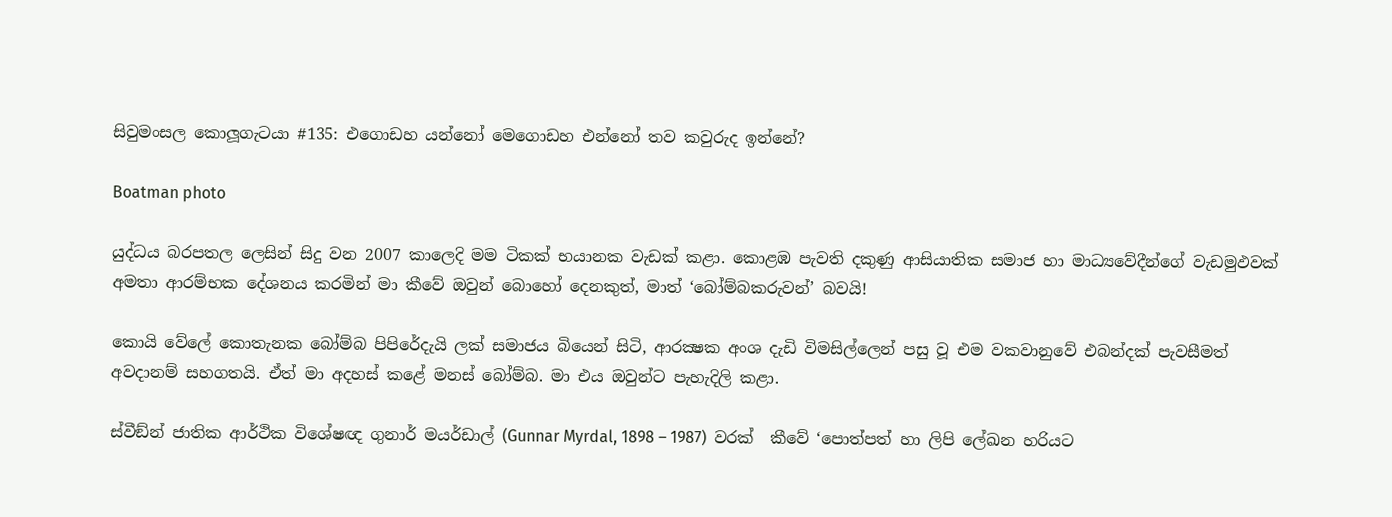සිවුමංසල කොලූගැටයා #135: එගොඩහ යන්නෝ මෙගොඩහ එන්නෝ තව කවුරුද ඉන්නේ?

Boatman photo

යුද්ධය බරපතල ලෙසින් සිදු වන 2007 කාලෙදි මම ටිකක් භයානක වැඩක් කළා. කොළඹ පැවති දකුණු ආසියාතික සමාජ හා මාධ්‍යවේදීන්ගේ වැඩමුඵවක් අමතා ආරම්භක දේශනය කරමින් මා කීවේ ඔවුන් බොහෝ දෙනකුත්, මාත් ‘බෝම්බකරුවන්’ බවයි!

කොයි වේලේ කොතැනක බෝම්බ පිපිරේදැයි ලක් සමාජය බියෙන් සිටි, ආරක්‍ෂක අංශ දැඩි විමසිල්ලෙන් පසු වූ එම වකවානුවේ එබන්දක් පැවසීමත් අවදානම් සහගතයි. ඒත් මා අදහස් කළේ මනස් බෝම්බ. මා එය ඔවුන්ට පැහැදිලි කළා.

ස්වීඞ්න් ජාතික ආර්ථික විශේෂඥ ගුනාර් මයර්ඩාල් (Gunnar Myrdal, 1898 – 1987)  වරක්  කීවේ ‘පොත්පත් හා ලිපි ලේඛන හරියට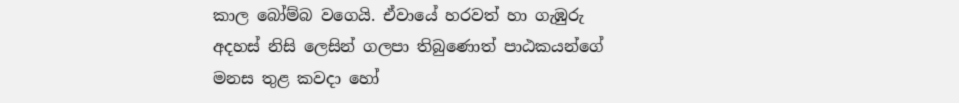කාල බෝම්බ වගෙයි. ඒවායේ හරවත් හා ගැඹුරු අදහස් නිසි ලෙසින් ගලපා තිබුණොත් පාඨකයන්ගේ මනස තුළ කවදා හෝ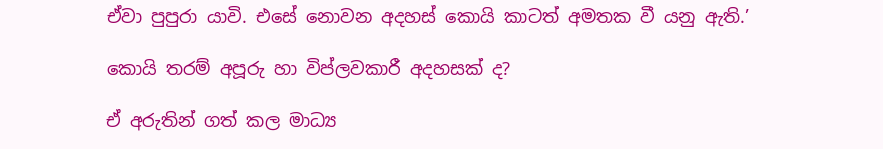ඒවා පුපුරා යාවි. එසේ නොවන අදහස් කොයි කාටත් අමතක වී යනු ඇති.’

කොයි තරම් අපූරු හා විප්ලවකාරී අදහසක් ද?

ඒ අරුතින් ගත් කල මාධ්‍ය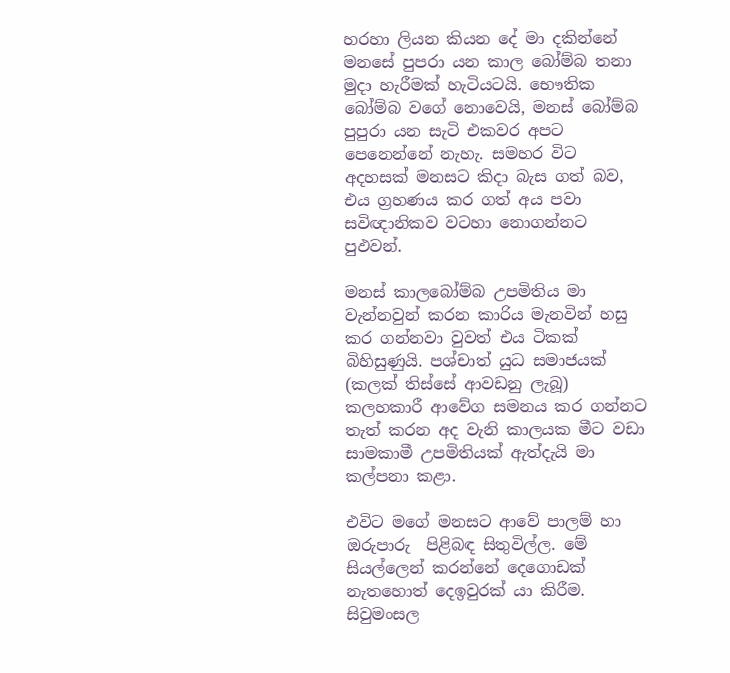හරහා ලියන කියන දේ මා දකින්නේ මනසේ පුපරා යන කාල බෝම්බ තනා මුදා හැරීමක් හැටියටයි. භෞතික බෝම්බ වගේ නොවෙයි, මනස් බෝම්බ පුපුරා යන සැටි එකවර අපට පෙනෙන්නේ නැහැ. සමහර විට අදහසක් මනසට කිදා බැස ගත් බව, එය ග්‍රහණය කර ගත් අය පවා සවිඥානිකව වටහා නොගන්නට පුඵවන්.

මනස් කාලබෝම්බ උපමිතිය මා වැන්නවුන් කරන කාරිය මැනවින් හසු කර ගන්නවා වුවත් එය ටිකක් බිහිසුණුයි. පශ්චාත් යුධ සමාජයක් (කලක් තිස්සේ ආවඩනු ලැබූ) කලහකාරී ආවේග සමනය කර ගන්නට තැත් කරන අද වැනි කාලයක මීට වඩා සාමකාමී උපමිතියක් ඇත්දැයි මා කල්පනා කළා.

එවිට මගේ මනසට ආවේ පාලම් හා ඔරුපාරු  පිළිබඳ සිතුවිල්ල. මේ සියල්ලෙන් කරන්නේ දෙගොඩක් නැතහොත් දෙඉවුරක් යා කිරීම. සිවුමංසල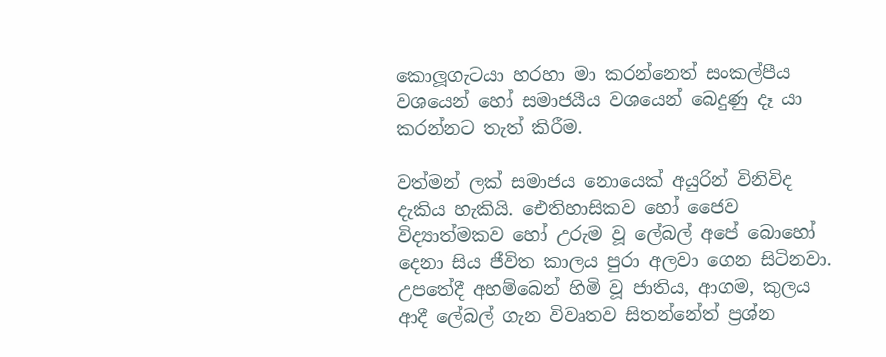කොලූගැටයා හරහා මා කරන්නෙත් සංකල්පීය වශයෙන් හෝ සමාජයීය වශයෙන් බෙදුණු දෑ යා කරන්නට තැත් කිරීම.

වත්මන් ලක් සමාජය නොයෙක් අයුරින් විනිවිද දැකිය හැකියි. ඓතිහාසිකව හෝ ජෛව විද්‍යාත්මකව හෝ උරුම වූ ලේබල් අපේ බොහෝ දෙනා සිය ජීවිත කාලය පුරා අලවා ගෙන සිටිනවා. උපතේදී අහම්බෙන් හිමි වූ ජාතිය, ආගම, කුලය ආදී ලේබල් ගැන විවෘතව සිතන්නේත් ප්‍රශ්න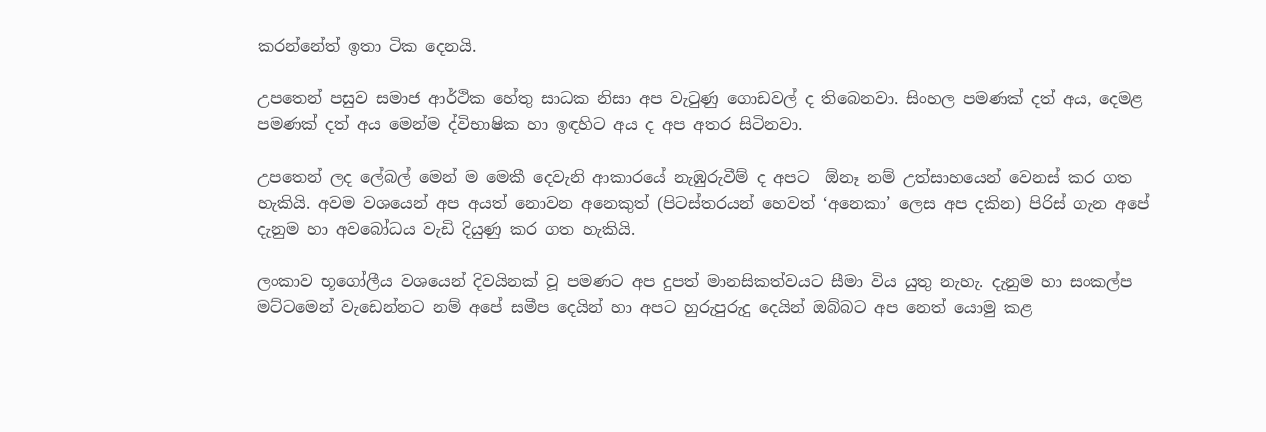කරන්නේත් ඉතා ටික දෙනයි.

උපතෙන් පසුව සමාජ ආර්ථික හේතු සාධක නිසා අප වැටුණු ගොඩවල් ද තිබෙනවා. සිංහල පමණක් දත් අය, දෙමළ පමණක් දත් අය මෙන්ම ද්විභාෂික හා ඉඳහිට අය ද අප අතර සිටිනවා.

උපතෙන් ලද ලේබල් මෙන් ම මෙකී දෙවැනි ආකාරයේ නැඹුරුවීම් ද අපට  ඕනෑ නම් උත්සාහයෙන් වෙනස් කර ගත හැකියි. අවම වශයෙන් අප අයත් නොවන අනෙකුත් (පිටස්තරයන් හෙවත් ‘අනෙකා’ ලෙස අප දකින) පිරිස් ගැන අපේ දැනුම හා අවබෝධය වැඩි දියුණු කර ගත හැකියි.

ලංකාව භූගෝලීය වශයෙන් දිවයිනක් වූ පමණට අප දුපත් මානසිකත්වයට සීමා විය යුතු නැහැ. දැනුම හා සංකල්ප මට්ටමෙන් වැඩෙන්නට නම් අපේ සමීප දෙයින් හා අපට හුරුපුරුදු දෙයින් ඔබ්බට අප නෙත් යොමු කළ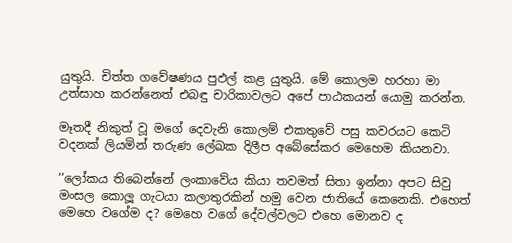යුතුයි. චිත්ත ගවේෂණය පුඵල් කළ යුතුයි. මේ කොලම හරහා මා උත්සාහ කරන්නෙත් එබඳු චාරිකාවලට අපේ පාඨකයන් යොමු කරන්න.

මෑතදී නිකුත් වූ මගේ දෙවැනි කොලම් එකතුවේ පසු කවරයට කෙටි වදනක් ලියමින් තරුණ ලේඛක දිලීප අබේසේකර මෙහෙම කියනවා.

‘‘ලෝකය තිබෙන්නේ ලංකාවේය කියා තවමත් සිතා ඉන්නා අපට සිවු මංසල කොලූ ගැටයා කලාතුරකින් හමු වෙන ජාතියේ කෙනෙකි. එහෙත් මෙහෙ වගේම ද? මෙහෙ වගේ දේවල්වලට එහෙ මොනව ද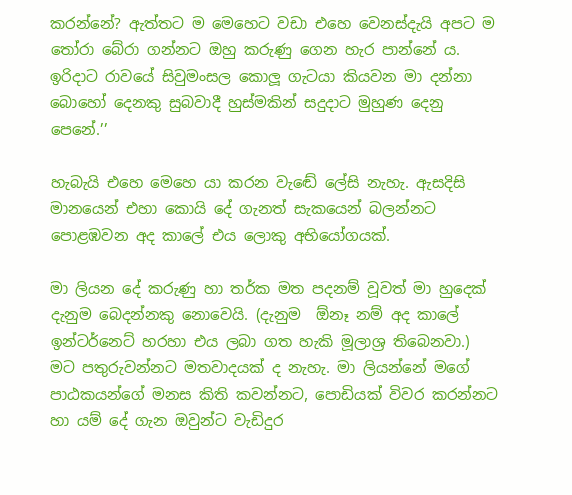කරන්නේ? ඇත්තට ම මෙහෙට වඩා එහෙ වෙනස්දැයි අපට ම තෝරා බේරා ගන්නට ඔහු කරුණු ගෙන හැර පාන්නේ ය. ඉරිදාට රාවයේ සිවුමංසල කොලූ ගැටයා කියවන මා දන්නා බොහෝ දෙනකු සුබවාදී හුස්මකින් සදුදාට මුහුණ දෙනු පෙනේ.’’

හැබැයි එහෙ මෙහෙ යා කරන වැඬේ ලේසි නැහැ. ඇසදිසි මානයෙන් එහා කොයි දේ ගැනත් සැකයෙන් බලන්නට පොළඹවන අද කාලේ එය ලොකු අභියෝගයක්.

මා ලියන දේ කරුණු හා තර්ක මත පදනම් වූවත් මා හුදෙක් දැනුම බෙදන්නකු නොවෙයි. (දැනුම  ඕනෑ නම් අද කාලේ ඉන්ටර්නෙට් හරහා එය ලබා ගත හැකි මූලාශ්‍ර තිබෙනවා.) මට පතුරුවන්නට මතවාදයක් ද නැහැ. මා ලියන්නේ මගේ පාඨකයන්ගේ මනස කිති කවන්නට, පොඩියක් විවර කරන්නට හා යම් දේ ගැන ඔවුන්ට වැඩිදුර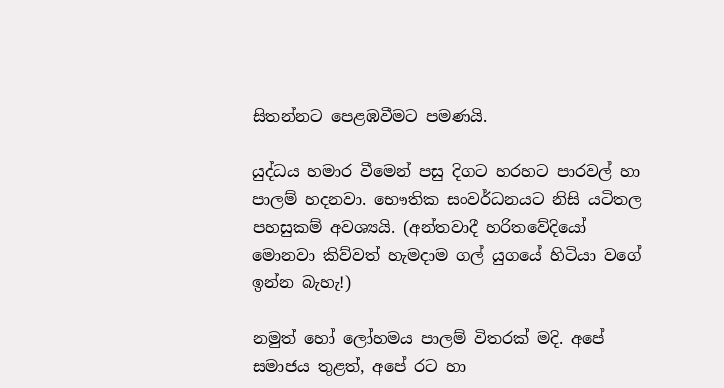සිතන්නට පෙළඹවීමට පමණයි.

යුද්ධය හමාර වීමෙන් පසු දිගට හරහට පාරවල් හා පාලම් හදනවා. භෞතික සංවර්ධනයට නිසි යටිතල පහසුකම් අවශ්‍යයි. (අන්තවාදී හරිතවේදියෝ මොනවා කිව්වත් හැමදාම ගල් යුගයේ හිටියා වගේ ඉන්න බැහැ!)

නමුත් හෝ ලෝහමය පාලම් විතරක් මදි. අපේ සමාජය තුළත්, අපේ රට හා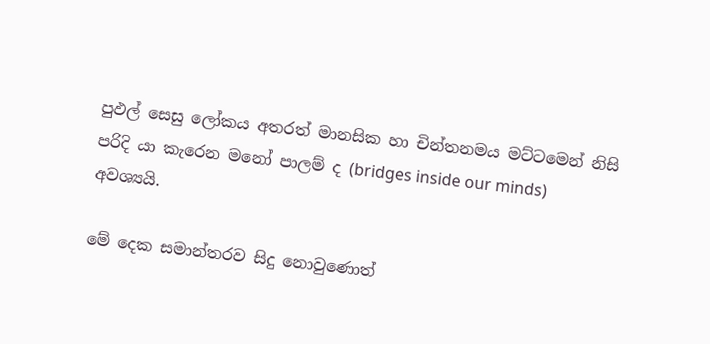පුඵල් සෙසු ලෝකය අතරත් මානසික හා චින්තනමය මට්ටමෙන් නිසි පරිදි යා කැරෙන මනෝ පාලම් ද (bridges inside our minds) අවශ්‍යයි.

මේ දෙක සමාන්තරව සිදු නොවුණොත්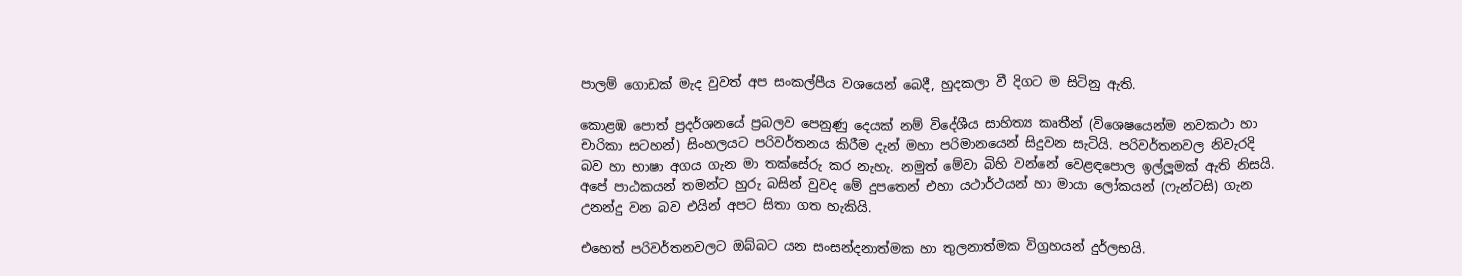පාලම් ගොඩක් මැද වුවත් අප සංකල්පීය වශයෙන් බෙදී, හුදකලා වී දිගට ම සිටිනු ඇති.

කොළඹ පොත් ප්‍රදර්ශනයේ ප්‍රබලව පෙනුණු දෙයක් නම් විදේශීය සාහිත්‍ය කෘතීන් (විශෙෂයෙන්ම නවකථා හා චාරිකා සටහන්) සිංහලයට පරිවර්තනය කිරීම දැන් මහා පරිමානයෙන් සිදුවන සැටියි. පරිවර්තනවල නිවැරදි බව හා භාෂා අගය ගැන මා තක්සේරු කර නැහැ. නමුත් මේවා බිහි වන්නේ වෙළඳපොල ඉල්ලූමක් ඇති නිසයි. අපේ පාඨකයන් තමන්ට හුරු බසින් වුවද මේ දුපතෙන් එහා යථාර්ථයන් හා මායා ලෝකයන් (ෆැන්ටසි) ගැන උනන්දු වන බව එයින් අපට සිතා ගත හැකියි.

එහෙත් පරිවර්තනවලට ඔබ්බට යන සංසන්දනාත්මක හා තුලනාත්මක විග්‍රහයන් දුර්ලභයි.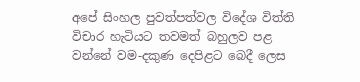අපේ සිංහල පුවත්පත්වල විදේශ විත්ති විචාර හැටියට තවමත් බහුලව පළ වන්නේ වම-දකුණ දෙපිළට බෙදී ලෙස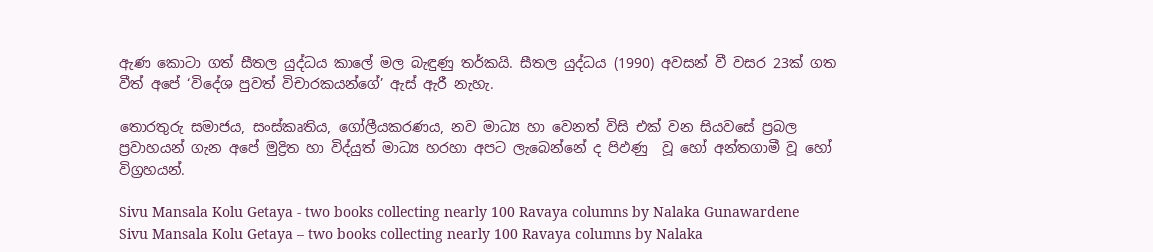ඇණ කොටා ගත් සීතල යුද්ධය කාලේ මල බැඳුණු තර්කයි. සීතල යුද්ධය (1990) අවසන් වී වසර 23ක් ගත වීත් අපේ ‘විදේශ පුවත් විචාරකයන්ගේ’ ඇස් ඇරී නැහැ.

තොරතුරු සමාජය, සංස්කෘතිය, ගෝලීයකරණය, නව මාධ්‍ය හා වෙනත් විසි එක් වන සියවසේ ප්‍රබල ප්‍රවාහයන් ගැන අපේ මුද්‍රිත හා විද්යුත් මාධ්‍ය හරහා අපට ලැබෙන්නේ ද පිඵණු  වූ හෝ අන්තගාමී වූ හෝ විග්‍රහයන්.

Sivu Mansala Kolu Getaya - two books collecting nearly 100 Ravaya columns by Nalaka Gunawardene
Sivu Mansala Kolu Getaya – two books collecting nearly 100 Ravaya columns by Nalaka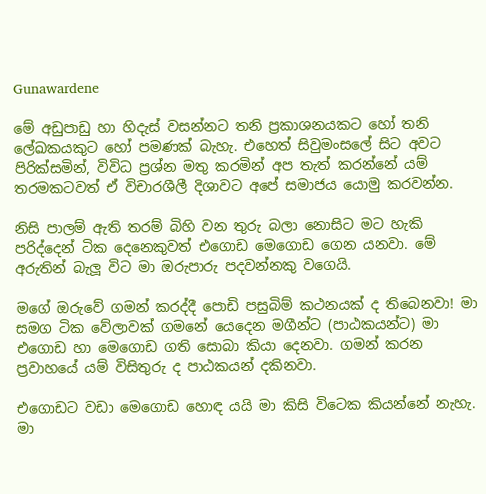Gunawardene

මේ අඩුපාඩු හා හිදැස් වසන්නට තනි ප්‍රකාශනයකට හෝ තනි ලේඛකයකුට හෝ පමණක් බැහැ. එහෙත් සිවුමංසලේ සිට අවට පිරික්සමින්, විවිධ ප්‍රශ්න මතු කරමින් අප තැත් කරන්නේ යම් තරමකටවත් ඒ විචාරශීලී දිශාවට අපේ සමාජය යොමු කරවන්න.

නිසි පාලම් ඇති තරම් බිහි වන තුරු බලා නොසිට මට හැකි පරිද්දෙන් ටික දෙනෙකුවත් එගොඩ මෙගොඩ ගෙන යනවා. මේ අරුතින් බැලූ විට මා ඔරුපාරු පදවන්නකු වගෙයි.

මගේ ඔරුවේ ගමන් කරද්දී පොඩි පසුබිම් කථනයක් ද තිබෙනවා! මා සමග ටික වේලාවක් ගමනේ යෙදෙන මගීන්ට (පාඨකයන්ට) මා එගොඩ හා මෙගොඩ ගති සොබා කියා දෙනවා. ගමන් කරන ප්‍රවාහයේ යම් විසිතුරු ද පාඨකයන් දකිනවා.

එගොඩට වඩා මෙගොඩ හොඳ යයි මා කිසි විටෙක කියන්නේ නැහැ. මා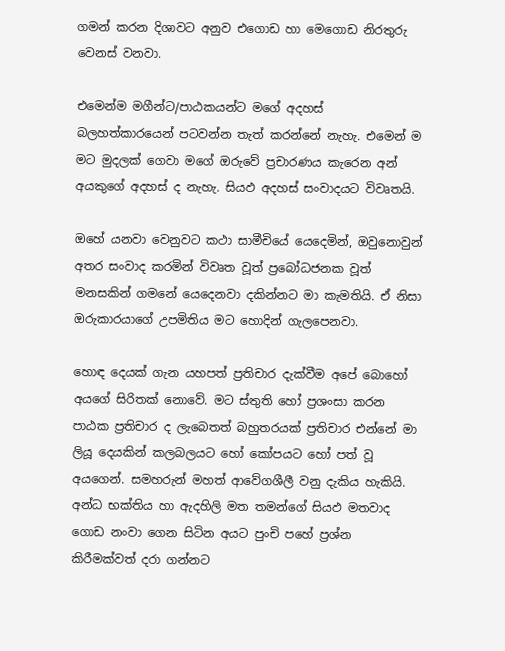ගමන් කරන දිශාවට අනුව එගොඩ හා මෙගොඩ නිරතුරු වෙනස් වනවා.

එමෙන්ම මගීන්ට/පාඨකයන්ට මගේ අදහස් බලහත්කාරයෙන් පටවන්න තැත් කරන්නේ නැහැ. එමෙන් ම මට මුදලක් ගෙවා මගේ ඔරුවේ ප්‍රචාරණය කැරෙන අන් අයකුගේ අදහස් ද නැහැ. සියඵ අදහස් සංවාදයට විවෘතයි.

ඔහේ යනවා වෙනුවට කථා සාමීචියේ යෙදෙමින්, ඔවුනොවුන් අතර සංවාද කරමින් විවෘත වූත් ප්‍රබෝධජනක වූත් මනසකින් ගමනේ යෙදෙනවා දකින්නට මා කැමතියි. ඒ නිසා ඔරුකාරයාගේ උපමිතිය මට හොදින් ගැලපෙනවා.

හොඳ දෙයක් ගැන යහපත් ප්‍රතිචාර දැක්වීම අපේ බොහෝ අයගේ සිරිතක් නොවේ. මට ස්තුති හෝ ප්‍රශංසා කරන පාඨක ප්‍රතිචාර ද ලැබෙතත් බහුතරයක් ප්‍රතිචාර එන්නේ මා ලියූ දෙයකින් කලබලයට හෝ කෝපයට හෝ පත් වූ අයගෙන්. සමහරුන් මහත් ආවේගශීලී වනු දැකිය හැකියි. අන්ධ භක්තිය හා ඇදහිලි මත තමන්ගේ සියඵ මතවාද ගොඩ නංවා ගෙන සිටින අයට පුංචි පහේ ප්‍රශ්න කිරීමක්වත් දරා ගන්නට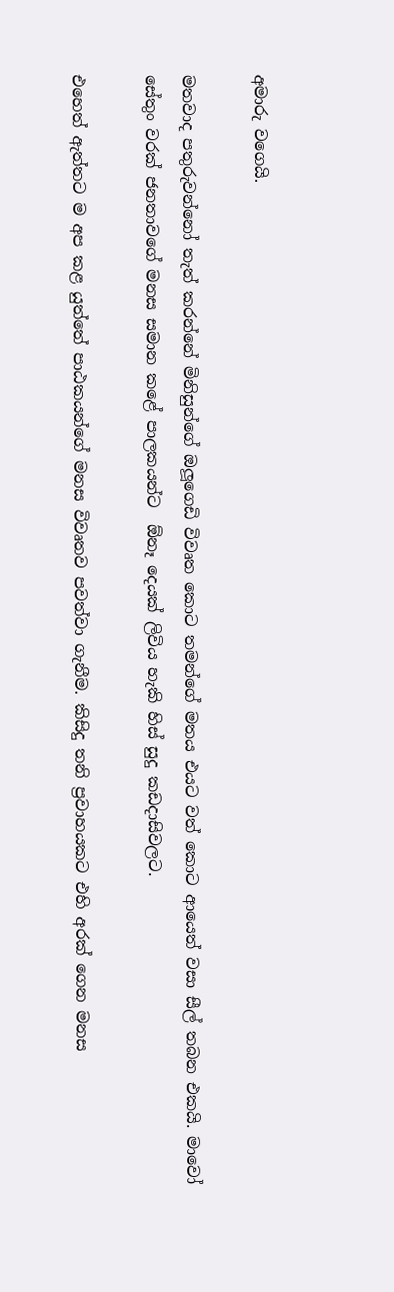අමාරු වගෙයි.

මතවාද පතුරුවන්නෝ තැත් කරන්නේ මිනිසුන්ගේ ඔලූගෙඩි විවෘත කොට තමන්ගේ මතය එයට වත් කොට ආයෙත් වසා සීල් තබන එකයි. මාවෝ සේතුං වරක් ජනතාවගේ මනස සමාන කළේ පාලකයන්ට  ඕනෑ දෙයක් ලිවිය හැකි හිස් සුදු කඩදාසිවලට.

එහෙත් ඇත්තට ම අප කළ යුත්තේ පාඨකයන්ගේ මනස විවෘතව පවත්වා ගැනීම. කිසිදු තනි ප්‍රවාහයකට එහි අරක් ගෙන මනස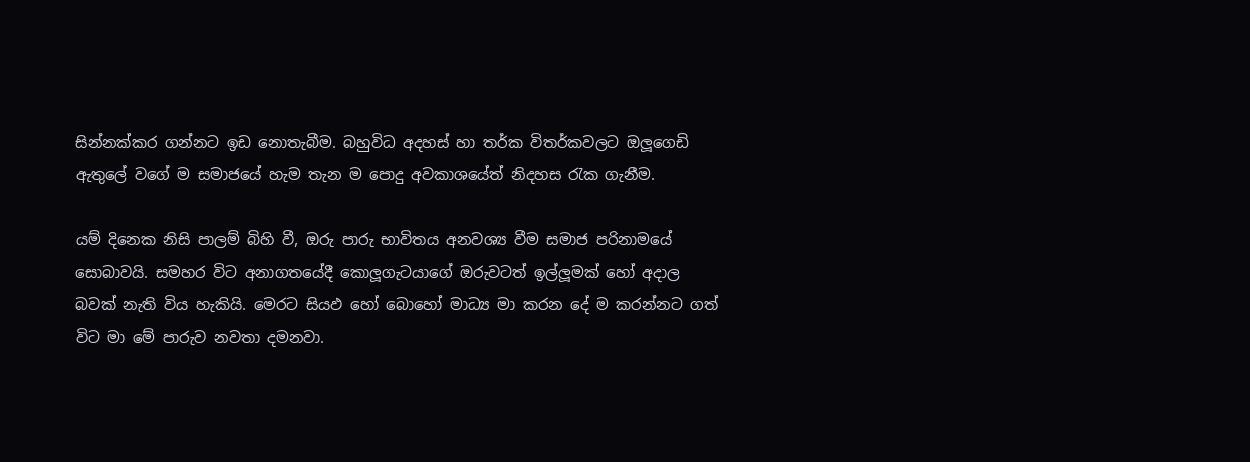සින්නක්කර ගන්නට ඉඩ නොතැබීම. බහුවිධ අදහස් හා තර්ක විතර්කවලට ඔලූගෙඩි ඇතුලේ වගේ ම සමාජයේ හැම තැන ම පොදු අවකාශයේත් නිදහස රැක ගැනීම.

යම් දිනෙක නිසි පාලම් බිහි වී, ඔරු පාරු භාවිතය අනවශ්‍ය වීම සමාජ පරිනාමයේ සොබාවයි. සමහර විට අනාගතයේදී කොලූගැටයාගේ ඔරුවටත් ඉල්ලූමක් හෝ අදාල බවක් නැති විය හැකියි. මෙරට සියඵ හෝ බොහෝ මාධ්‍ය මා කරන දේ ම කරන්නට ගත් විට මා මේ පාරුව නවතා දමනවා.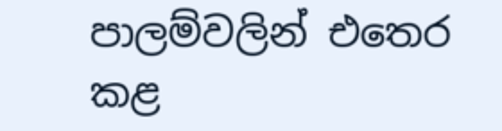පාලම්වලින් එතෙර කළ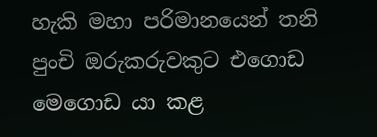හැකි මහා පරිමානයෙන් තනි පුංචි ඔරුකරුවකුට එගොඩ මෙගොඩ යා කළ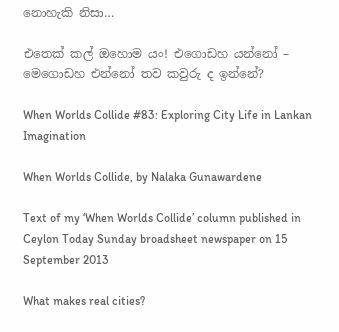නොහැකි නිසා…

එතෙක් කල් ඔහොම යං! එගොඩහ යන්නෝ – මෙගොඩහ එන්නෝ තව කවුරු ද ඉන්නේ?

When Worlds Collide #83: Exploring City Life in Lankan Imagination

When Worlds Collide, by Nalaka Gunawardene

Text of my ‘When Worlds Collide’ column published in Ceylon Today Sunday broadsheet newspaper on 15 September 2013

What makes real cities?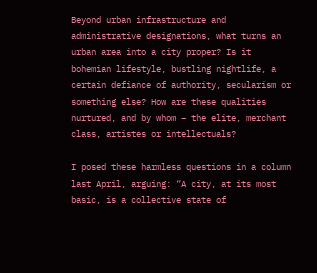Beyond urban infrastructure and administrative designations, what turns an urban area into a city proper? Is it bohemian lifestyle, bustling nightlife, a certain defiance of authority, secularism or something else? How are these qualities nurtured, and by whom – the elite, merchant class, artistes or intellectuals?

I posed these harmless questions in a column last April, arguing: “A city, at its most basic, is a collective state of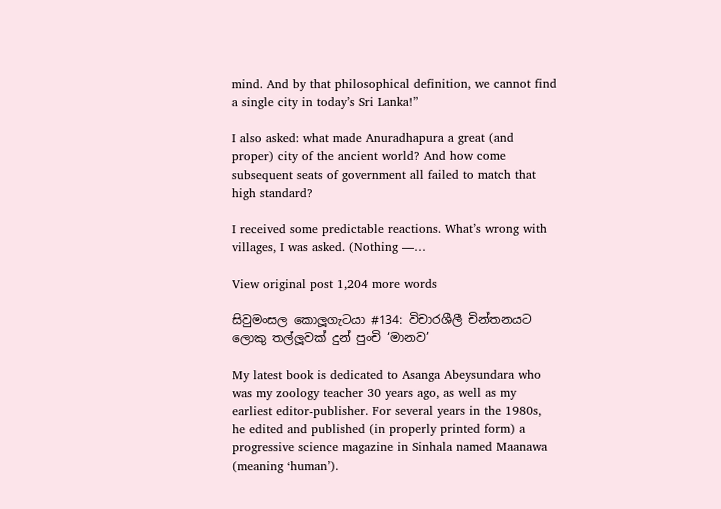mind. And by that philosophical definition, we cannot find a single city in today’s Sri Lanka!”

I also asked: what made Anuradhapura a great (and proper) city of the ancient world? And how come subsequent seats of government all failed to match that high standard?

I received some predictable reactions. What’s wrong with villages, I was asked. (Nothing —…

View original post 1,204 more words

සිවුමංසල කොලූගැටයා #134: විචාරශීලී චින්තනයට ලොකු තල්ලූවක් දුන් පුංචි ‘මානව’

My latest book is dedicated to Asanga Abeysundara who was my zoology teacher 30 years ago, as well as my earliest editor-publisher. For several years in the 1980s, he edited and published (in properly printed form) a progressive science magazine in Sinhala named Maanawa (meaning ‘human’).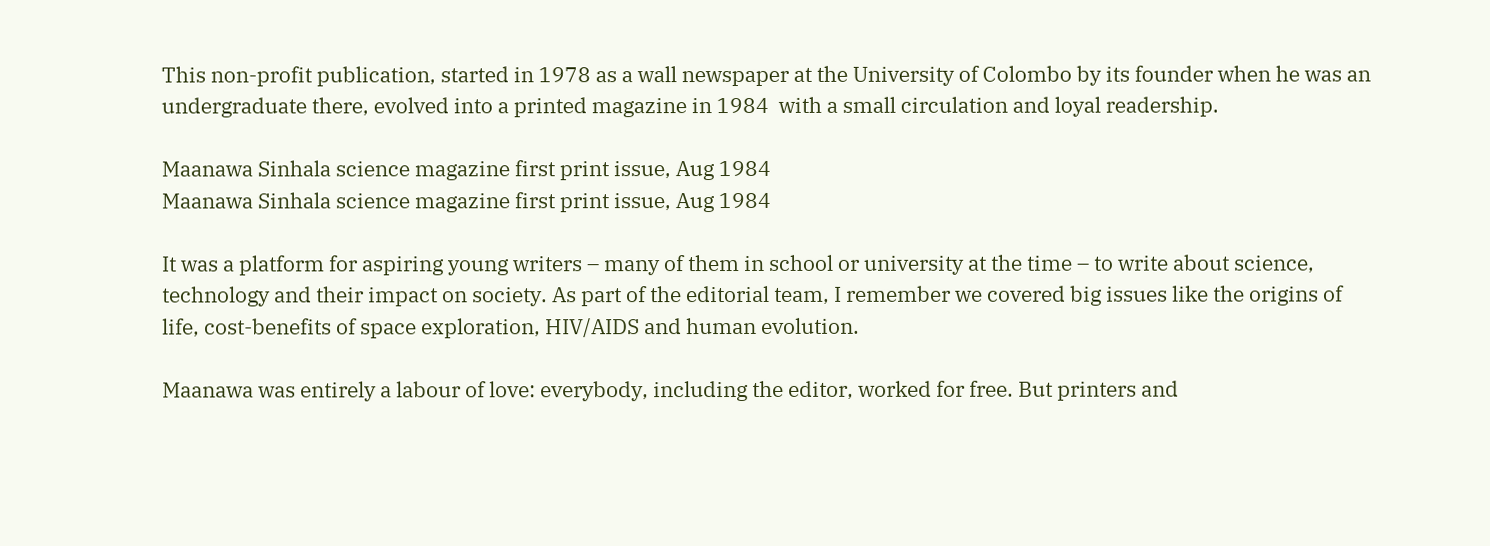This non-profit publication, started in 1978 as a wall newspaper at the University of Colombo by its founder when he was an undergraduate there, evolved into a printed magazine in 1984  with a small circulation and loyal readership.

Maanawa Sinhala science magazine first print issue, Aug 1984
Maanawa Sinhala science magazine first print issue, Aug 1984

It was a platform for aspiring young writers – many of them in school or university at the time – to write about science, technology and their impact on society. As part of the editorial team, I remember we covered big issues like the origins of life, cost-benefits of space exploration, HIV/AIDS and human evolution.

Maanawa was entirely a labour of love: everybody, including the editor, worked for free. But printers and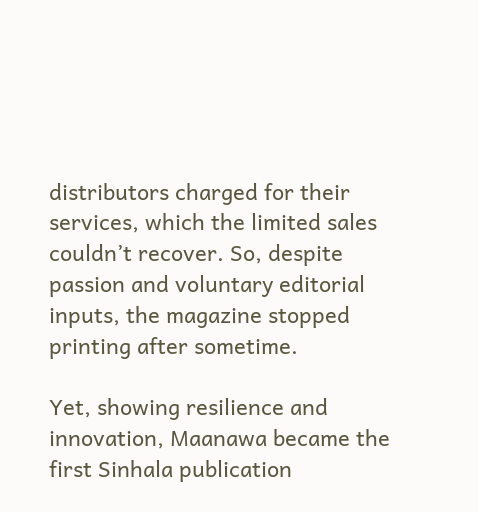distributors charged for their services, which the limited sales couldn’t recover. So, despite passion and voluntary editorial inputs, the magazine stopped printing after sometime.

Yet, showing resilience and innovation, Maanawa became the first Sinhala publication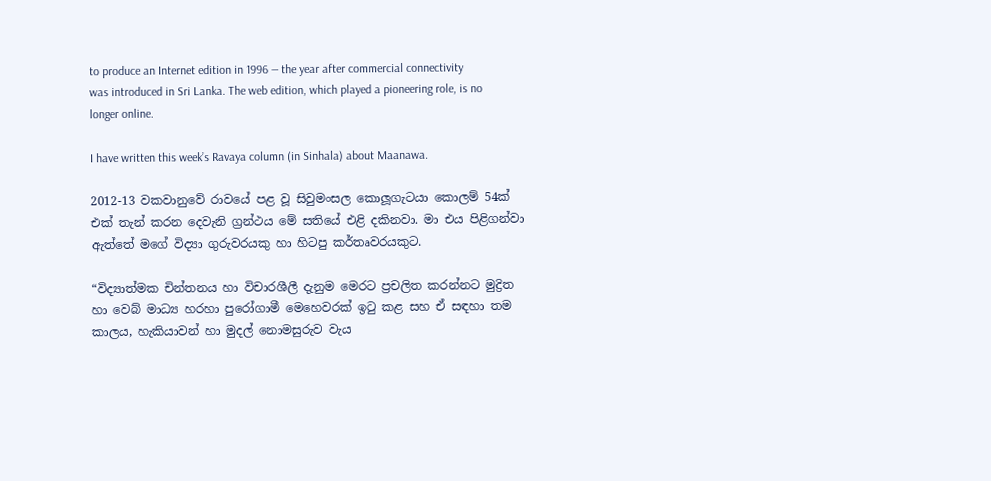to produce an Internet edition in 1996 — the year after commercial connectivity was introduced in Sri Lanka. The web edition, which played a pioneering role, is no longer online.

I have written this week’s Ravaya column (in Sinhala) about Maanawa.

2012-13 වකවානුවේ රාවයේ පළ වූ සිවුමංසල කොලූගැටයා කොලම් 54ක් එක් තැන් කරන දෙවැනි ග්‍රන්ථය මේ සතියේ එළි දකිනවා. මා එය පිළිගන්වා ඇත්තේ මගේ විද්‍යා ගුරුවරයකු හා හිටපු කර්තෘවරයකුට.

“විද්‍යාත්මක චින්තනය හා විචාරශීලී දැනුම මෙරට ප්‍රචලිත කරන්නට මුද්‍රිත හා වෙබ් මාධ්‍ය හරහා පුරෝගාමී මෙහෙවරක් ඉටු කළ සහ ඒ සඳහා තම කාලය, හැකියාවන් හා මුදල් නොමසුරුව වැය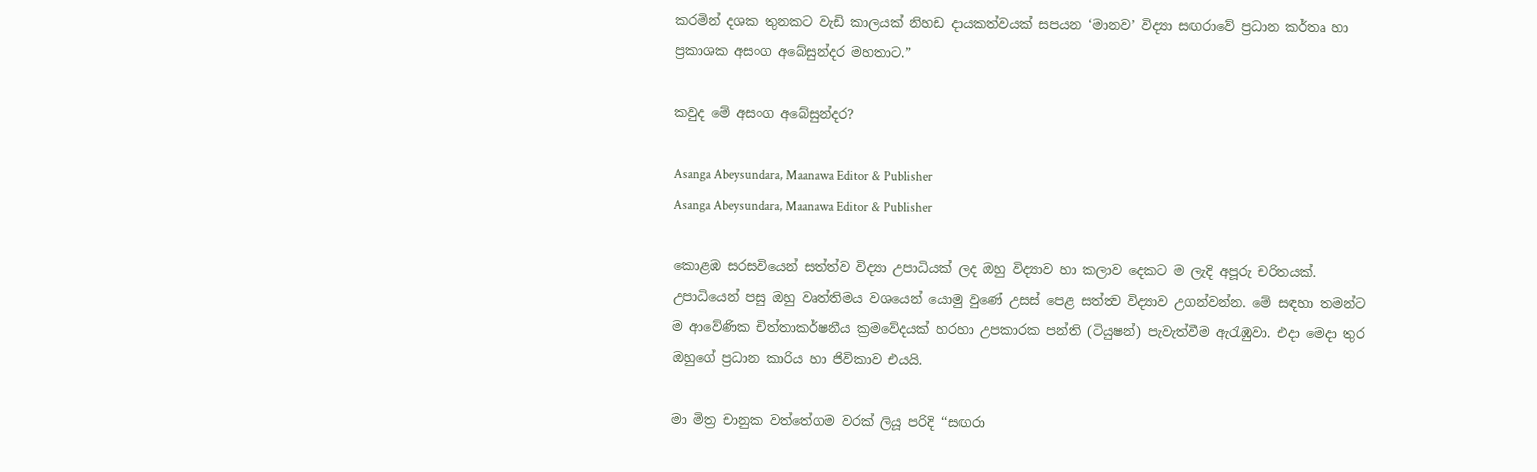කරමින් දශක තුනකට වැඩි කාලයක් නිහඩ දායකත්වයක් සපයන ‘මානව’ විද්‍යා සඟරාවේ ප්‍රධාන කර්තෘ හා ප්‍රකාශක අසංග අබේසුන්දර මහතාට.”

කවුද මේ අසංග අබේසුන්දර?

Asanga Abeysundara, Maanawa Editor & Publisher
Asanga Abeysundara, Maanawa Editor & Publisher

කොළඹ සරසවියෙන් සත්ත්ව විද්‍යා උපාධියක් ලද ඔහු විද්‍යාව හා කලාව දෙකට ම ලැදි අපූරු චරිතයක්. උපාධියෙන් පසු ඔහු වෘත්තිමය වශයෙන් යොමු වුණේ උසස් පෙළ සත්ත්‍ව විද්‍යාව උගන්වන්න. මේ සඳහා තමන්ට ම ආවේණික චිත්තාකර්ෂනීය ක්‍රමවේදයක් හරහා උපකාරක පන්ති (ටියුෂන්) පැවැත්වීම ඇරැඹුවා. එදා මෙදා තුර ඔහුගේ ප්‍රධාන කාරිය හා ජිවිකාව එයයි.

මා මිත්‍ර චානුක වත්තේගම වරක් ලියූ පරිදි ‘‘සඟරා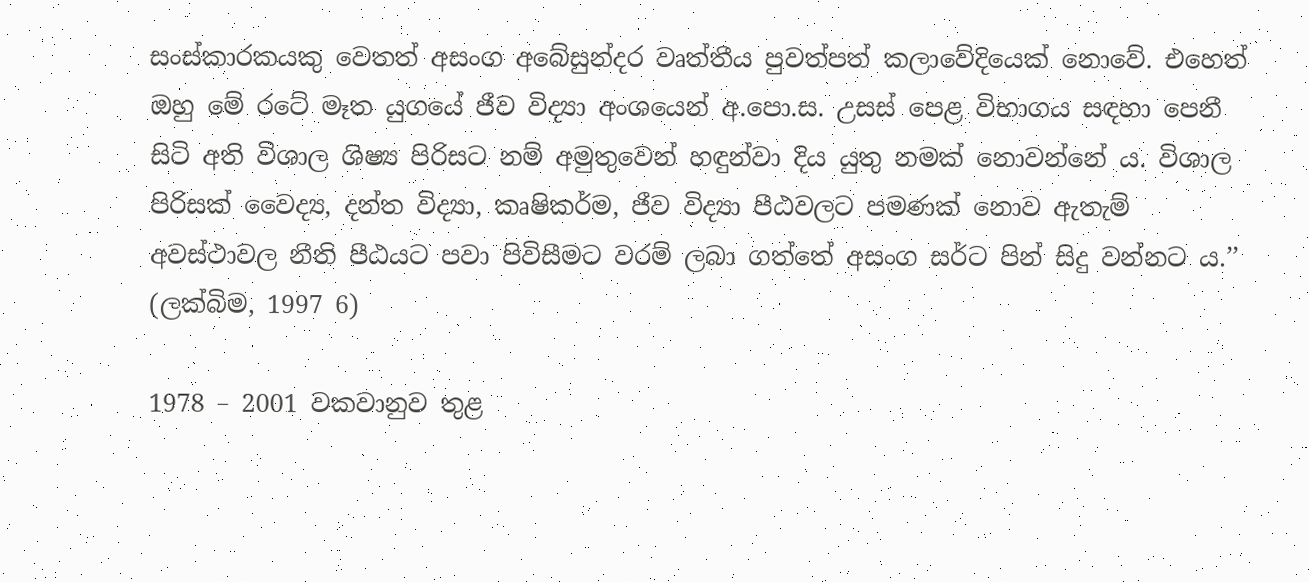සංස්කාරකයකු වෙතත් අසංග අබේසුන්දර වෘත්තීය පුවත්පත් කලාවේදියෙක් නොවේ. එහෙත් ඔහු මේ රටේ මෑත යුගයේ ජීව විද්‍යා අංශයෙන් අ.පො.ස. උසස් පෙළ විභාගය සඳහා පෙනී සිටි අති විශාල ශිෂ්‍ය පිරිසට නම් අමුතුවෙන් හඳුන්වා දිය යුතු නමක් නොවන්නේ ය. විශාල පිරිසක් වෛද්‍ය, දන්ත විද්‍යා, කෘෂිකර්ම, ජීව විද්‍යා පීඨවලට පමණක් නොව ඇතැම් අවස්ථාවල නීති පීඨයට පවා පිවිසීමට වරම් ලබා ගත්තේ අසංග සර්ට පින් සිදු වන්නට ය.’’ (ලක්බිම, 1997 6)

1978 – 2001 වකවානුව තුළ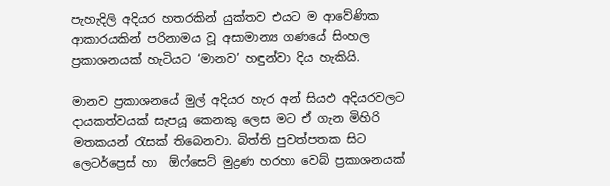පැහැදිලි අදියර හතරකින් යුක්තව එයට ම ආවේණික ආකාරයකින් පරිනාමය වූ අසාමාන්‍ය ගණයේ සිංහල ප්‍රකාශනයක් හැටියට ‘මානව’ හඳුන්වා දිය හැකියි.

මානව ප්‍රකාශනයේ මුල් අදියර හැර අන් සියඵ අදියරවලට දායකත්වයක් සැපයූ කෙනකු ලෙස මට ඒ ගැන මිහිරි මතකයන් රැසක් තිබෙනවා. බිත්ති පුවත්පතක සිට ලෙටර්ප්‍රෙස් හා  ඕෆ්සෙට් මුද්‍රණ හරහා වෙබ් ප්‍රකාශනයක්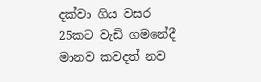දක්වා ගිය වසර 25කට වැඩි ගමනේදී මානව කවදත් නව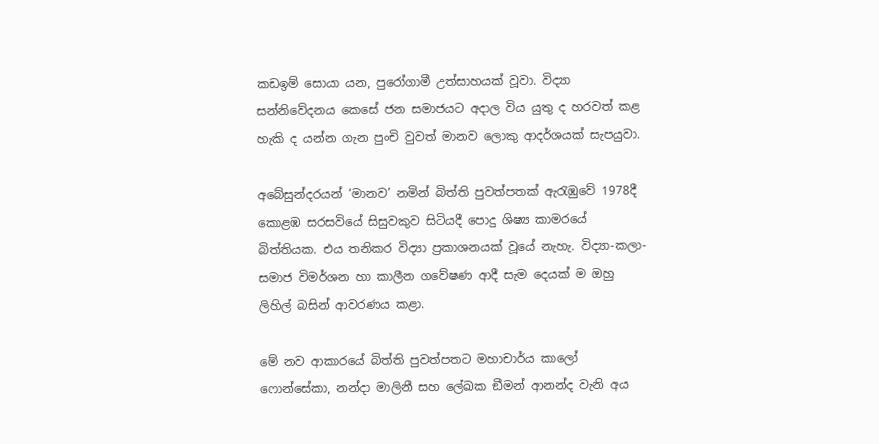කඩඉම් සොයා යන, පුරෝගාමී උත්සාහයක් වූවා. විද්‍යා සන්නිවේදනය කෙසේ ජන සමාජයට අදාල විය යුතු ද හරවත් කළ හැකි ද යන්න ගැන පුංචි වුවත් මානව ලොකු ආදර්ශයක් සැපයුවා.

අබේසුන්දරයන් ‘මානව’ නමින් බිත්ති පුවත්පතක් ඇරැඹුවේ 1978දී කොළඹ සරසවියේ සිසුවකුව සිටියදී පොදු ශිෂ්‍ය කාමරයේ බිත්තියක. එය තනිකර විද්‍යා ප්‍රකාශනයක් වූයේ නැහැ. විද්‍යා-කලා-සමාජ විමර්ශන හා කාලීන ගවේෂණ ආදී සැම දෙයක් ම ඔහු ලිහිල් බසින් ආවරණය කළා.

මේ නව ආකාරයේ බිත්ති පුවත්පතට මහාචාර්ය කාලෝ ෆොන්සේකා, නන්දා මාලිනී සහ ලේඛක ඞීමන් ආනන්ද වැනි අය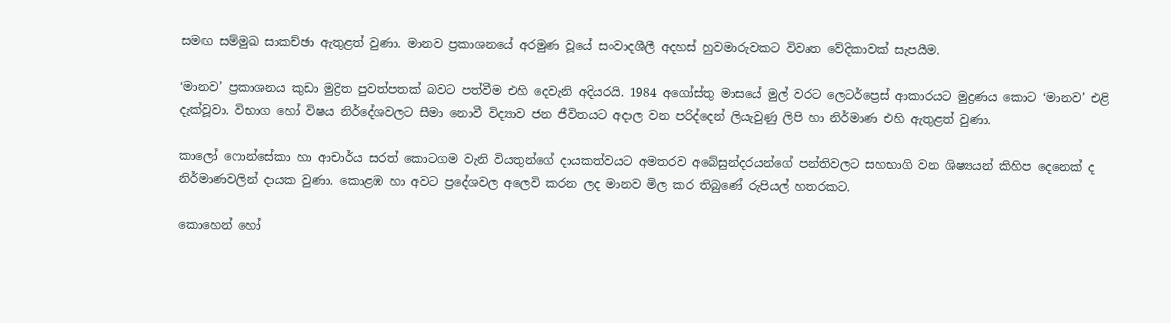සමඟ සම්මුඛ සාකච්ඡා ඇතුළත් වුණා. මානව ප්‍රකාශනයේ අරමුණ වූයේ සංවාදශීලී අදහස් හුවමාරුවකට විවෘත වේදිකාවක් සැපයීම.

‘මානව’ ප්‍රකාශනය කුඩා මුද්‍රිත පුවත්පතක් බවට පත්වීම එහි දෙවැනි අදියරයි. 1984 අගෝස්තු මාසයේ මුල් වරට ලෙටර්ප්‍රෙස් ආකාරයට මුද්‍රණය කොට ‘මානව’ එළි දැක්වූවා. විභාග හෝ විෂය නිර්දේශවලට සීමා නොවී විද්‍යාව ජන ජීවිතයට අදාල වන පරිද්දෙන් ලියැවුණු ලිපි හා නිර්මාණ එහි ඇතුළත් වුණා.

කාලෝ ෆොන්සේකා හා ආචාර්ය සරත් කොටගම වැනි වියතුන්ගේ දායකත්වයට අමතරව අබේසුන්දරයන්ගේ පන්තිවලට සහභාගි වන ශිෂ්‍යයන් කිහිප දෙනෙක් ද නිර්මාණවලින් දායක වුණා. කොළඹ හා අවට ප්‍රදේශවල අලෙවි කරන ලද මානව මිල කර තිබුණේ රුපියල් හතරකට.

කොහෙන් හෝ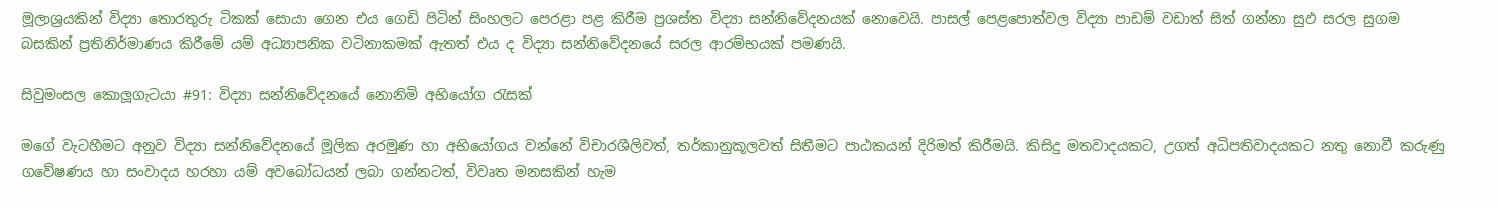මූලාශ්‍රයකින් විද්‍යා තොරතුරු ටිකක් සොයා ගෙන එය ගෙඩි පිටින් සිංහලට පෙරළා පළ කිරීම ප්‍රශස්ත විද්‍යා සන්නිවේදනයක් නොවෙයි. පාසල් පෙළපොත්වල විද්‍යා පාඩම් වඩාත් සිත් ගන්නා සුඵ සරල සුගම බසකින් ප්‍රතිනිර්මාණය කිරීමේ යම් අධ්‍යාපනික වටිනාකමක් ඇතත් එය ද විද්‍යා සන්නිවේදනයේ සරල ආරම්භයක් පමණයි.

සිවුමංසල කොලූගැටයා #91: විද්‍යා සන්නිවේදනයේ නොනිමි අභියෝග රැසක්

මගේ වැටහීමට අනුව විද්‍යා සන්නිවේදනයේ මූලික අරමුණ හා අභියෝගය වන්නේ විචාරශීලිවත්, තර්කානුකූලවත් සිතීමට පාඨකයන් දිරිමත් කිරීමයි. කිසිදු මතවාදයකට, උගත් අධිපතිවාදයකට නතු නොවී කරුණු ගවේෂණය හා සංවාදය හරහා යම් අවබෝධයන් ලබා ගන්නටත්, විවෘත මනසකින් හැම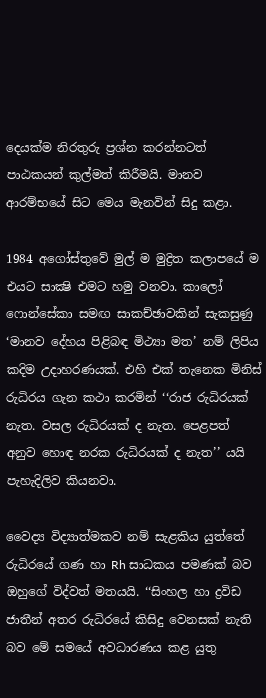දෙයක්ම නිරතුරු ප්‍රශ්න කරන්නටත් පාඨකයන් කුල්මත් කිරීමයි. මානව ආරම්භයේ සිට මෙය මැනවින් සිදු කළා.

1984 අගෝස්තුවේ මුල් ම මුද්‍රිත කලාපයේ ම එයට සාක්‍ෂි එමට හමු වනවා. කාලෝ ෆොන්සේකා සමඟ සාකච්ඡාවකින් සැකසුණු ‘මානව දේහය පිළිබඳ මිථ්‍යා මත’ නම් ලිපිය කදිම උදාහරණයක්. එහි එක් තැනෙක මිනිස් රුධිරය ගැන කථා කරමින් ‘‘රාජ රුධිරයක් නැත. වසල රුධිරයක් ද නැත. පෙළපත් අනුව හොඳ නරක රුධිරයක් ද නැත’’ යයි පැහැදිලිව කියනවා.

වෛද්‍ය විද්‍යාත්මකව නම් සැළකිය යුත්තේ රුධිරයේ ගණ හා Rh සාධකය පමණක් බව ඔහුගේ විද්වත් මතයයි. ‘‘සිංහල හා ද්‍රවිඩ ජාතීන් අතර රුධිරයේ කිසිදු වෙනසක් නැති බව මේ සමයේ අවධාරණය කළ යුතු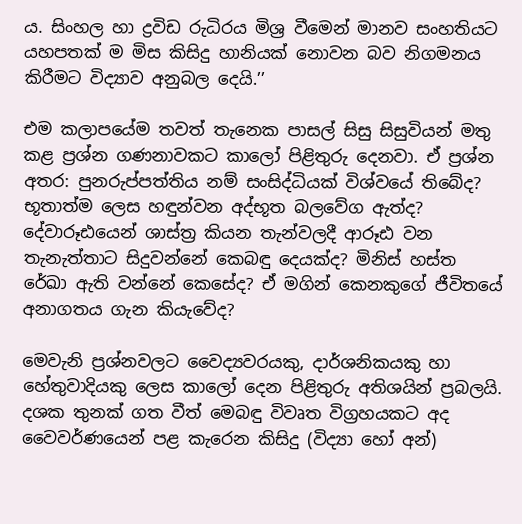ය. සිංහල හා ද්‍රවිඩ රුධිරය මිශ්‍ර වීමෙන් මානව සංහතියට යහපතක් ම මිස කිසිදු හානියක් නොවන බව නිගමනය කිරීමට විද්‍යාව අනුබල දෙයි.’’

එම කලාපයේම තවත් තැනෙක පාසල් සිසු සිසුවියන් මතු කළ ප්‍රශ්න ගණනාවකට කාලෝ පිළිතුරු දෙනවා. ඒ ප්‍රශ්න අතර: පුනරුප්පත්තිය නම් සංසිද්ධියක් විශ්වයේ තිබේද? භූතාත්ම ලෙස හඳුන්වන අද්භූත බලවේග ඇත්ද? දේවාරූඪයෙන් ශාස්ත්‍ර කියන තැන්වලදී ආරූඪ වන තැනැත්තාට සිදුවන්නේ කෙබඳු දෙයක්ද? මිනිස් හස්ත රේඛා ඇති වන්නේ කෙසේද? ඒ මගින් කෙනකුගේ ජීවිතයේ අනාගතය ගැන කියැවේද?

මෙවැනි ප්‍රශ්නවලට වෛද්‍යවරයකු, දාර්ශනිකයකු හා හේතුවාදියකු ලෙස කාලෝ දෙන පිළිතුරු අතිශයින් ප්‍රබලයි. දශක තුනක් ගත වීත් මෙබඳු විවෘත විග්‍රහයකට අද වෛවර්ණයෙන් පළ කැරෙන කිසිදු (විද්‍යා හෝ අන්)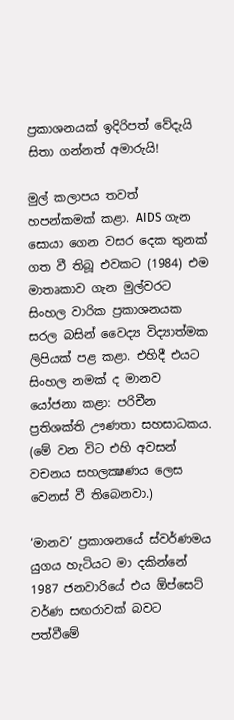ප්‍රකාශනයක් ඉදිරිපත් වේදැයි සිතා ගන්නත් අමාරුයි!

මුල් කලාපය තවත් හපන්කමක් කළා. AIDS ගැන සොයා ගෙන වසර දෙක තුනක් ගත වී තිබූ එවකට (1984) එම මාතෘකාව ගැන මුල්වරට සිංහල වාරික ප්‍රකාශනයක සරල බසින් වෛද්‍ය විද්‍යාත්මක ලිපියක් පළ කළා. එහිදී එයට සිංහල නමක් ද මානව යෝජනා කළා: පරිචීන ප්‍රතිශක්ති ඌණතා සහසාධකය. (මේ වන විට එහි අවසන් වචනය සහලක්‍ෂණය ලෙස වෙනස් වී තිබෙනවා.)

‘මානව’ ප්‍රකාශනයේ ස්වර්ණමය යුගය හැටියට මා දකින්නේ 1987 ජනවාරියේ එය ඕප්සෙට් වර්ණ සඟරාවක් බවට පත්වීමේ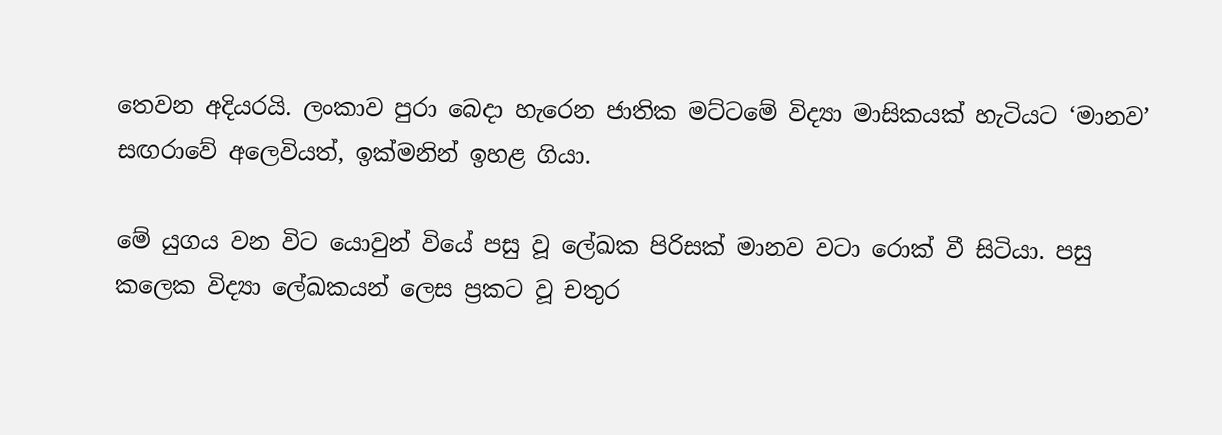තෙවන අදියරයි. ලංකාව පුරා බෙදා හැරෙන ජාතික මට්ටමේ විද්‍යා මාසිකයක් හැටියට ‘මානව’ සඟරාවේ අලෙවියත්, ඉක්මනින් ඉහළ ගියා.

මේ යුගය වන විට යොවුන් වියේ පසු වූ ලේඛක පිරිසක් මානව වටා රොක් වී සිටියා. පසු කලෙක විද්‍යා ලේඛකයන් ලෙස ප්‍රකට වූ චතුර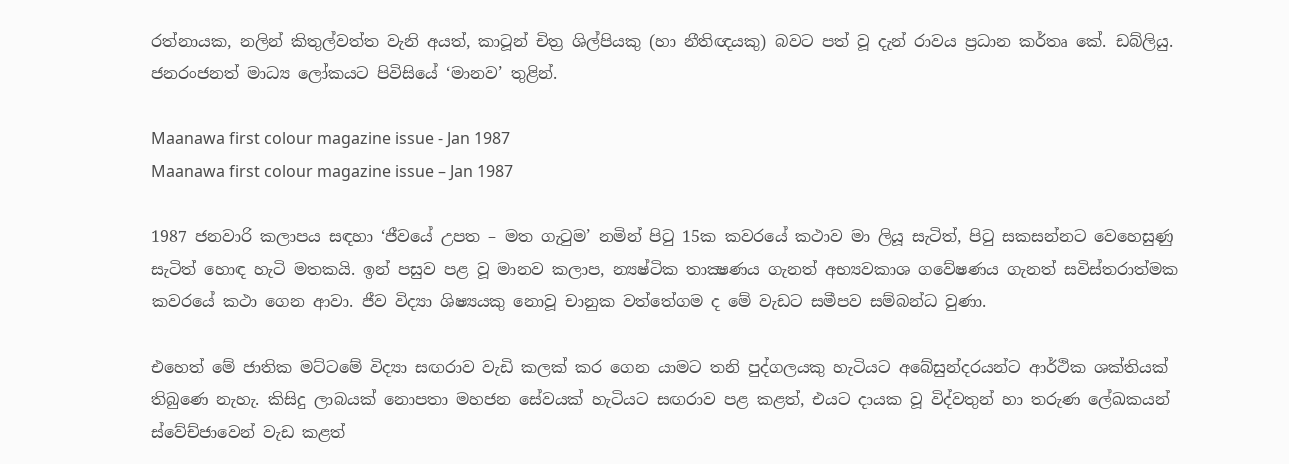රත්නායක, නලින් කිතුල්වත්ත වැනි අයත්, කාටූන් චිත්‍ර ශිල්පියකු (හා නීතිඥයකු) බවට පත් වූ දැන් රාවය ප්‍රධාන කර්තෘ කේ. ඩබ්ලියු. ජනරංජනත් මාධ්‍ය ලෝකයට පිවිසියේ ‘මානව’ තුළින්.

Maanawa first colour magazine issue - Jan 1987
Maanawa first colour magazine issue – Jan 1987

1987 ජනවාරි කලාපය සඳහා ‘ජීවයේ උපත – මත ගැටුම’ නමින් පිටු 15ක කවරයේ කථාව මා ලියූ සැටිත්, පිටු සකසන්නට වෙහෙසුණු සැටිත් හොඳ හැටි මතකයි. ඉන් පසුව පළ වූ මානව කලාප, න්‍යෂ්ටික තාක්‍ෂණය ගැනත් අභ්‍යවකාශ ගවේෂණය ගැනත් සවිස්තරාත්මක කවරයේ කථා ගෙන ආවා. ජීව විද්‍යා ශිෂ්‍යයකු නොවූ චානුක වත්තේගම ද මේ වැඩට සමීපව සම්බන්ධ වුණා.

එහෙත් මේ ජාතික මට්ටමේ විද්‍යා සඟරාව වැඩි කලක් කර ගෙන යාමට තනි පුද්ගලයකු හැටියට අබේසුන්දරයන්ට ආර්ථික ශක්තියක් තිබුණෙ නැහැ. කිසිදු ලාබයක් නොපතා මහජන සේවයක් හැටියට සඟරාව පළ කළත්, එයට දායක වූ විද්වතුන් හා තරුණ ලේඛකයන් ස්වේච්ජාවෙන් වැඩ කළත්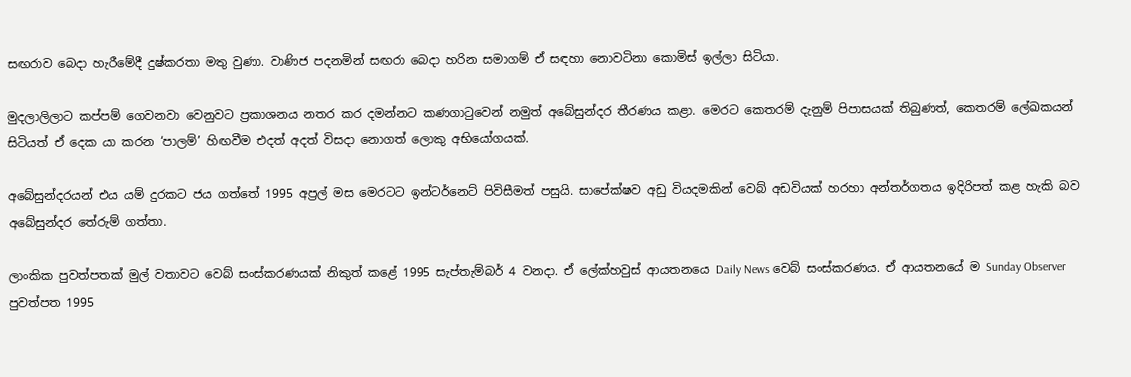සඟරාව බෙදා හැරීමේදී දුෂ්කරතා මතු වුණා. වාණිජ පදනමින් සඟරා බෙදා හරින සමාගම් ඒ සඳහා නොවටිනා කොමිස් ඉල්ලා සිටියා.

මුදලාලිලාට කප්පම් ගෙවනවා වෙනුවට ප්‍රකාශනය නතර කර දමන්නට කණගාටුවෙන් නමුත් අබේසුන්දර තීරණය කළා. මෙරට කෙතරම් දැනුම් පිපාසයක් තිබුණත්, කෙතරම් ලේඛකයන් සිටියත් ඒ දෙක යා කරන ‘පාලම්’ හිඟවීම එදත් අදත් විසදා නොගත් ලොකු අභියෝගයක්.

අබේසුන්දරයන් එය යම් දුරකට ජය ගත්තේ 1995 අප්‍රල් මස මෙරටට ඉන්ටර්නෙට් පිවිසීමත් පසුයි. සාපේක්ෂව අඩු වියදමකින් වෙබ් අඩවියක් හරහා අන්තර්ගතය ඉදිරිපත් කළ හැකි බව අබේසුන්දර තේරුම් ගත්තා.

ලාංකික පුවත්පතක් මුල් වතාවට වෙබ් සංස්කරණයක් නිකුත් කළේ 1995 සැප්තැම්බර් 4 වනදා. ඒ ලේක්හවුස් ආයතනයෙ Daily News වෙබ් සංස්කරණය. ඒ ආයතනයේ ම Sunday Observer පුවත්පත 1995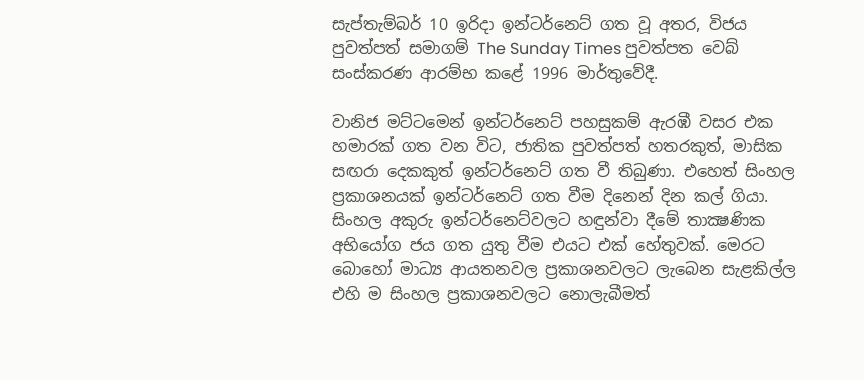සැප්තැම්බර් 10 ඉරිදා ඉන්ටර්නෙට් ගත වූ අතර, විජය පුවත්පත් සමාගම් The Sunday Times පුවත්පත වෙබ් සංස්කරණ ආරම්භ කළේ 1996 මාර්තුවේදී.

වානිජ මට්ටමෙන් ඉන්ටර්නෙට් පහසුකම් ඇරඹී වසර එක හමාරක් ගත වන විට, ජාතික පුවත්පත් හතරකුත්, මාසික සඟරා දෙකකුත් ඉන්ටර්නෙට් ගත වී තිබුණා. එහෙත් සිංහල ප්‍රකාශනයක් ඉන්ටර්නෙට් ගත වීම දිනෙන් දින කල් ගියා. සිංහල අකුරු ඉන්ටර්නෙට්වලට හඳුන්වා දීමේ තාක්‍ෂණික අභියෝග ජය ගත යුතු වීම එයට එක් හේතුවක්. මෙරට බොහෝ මාධ්‍ය ආයතනවල ප්‍රකාශනවලට ලැබෙන සැළකිල්ල එහි ම සිංහල ප්‍රකාශනවලට නොලැබීමත්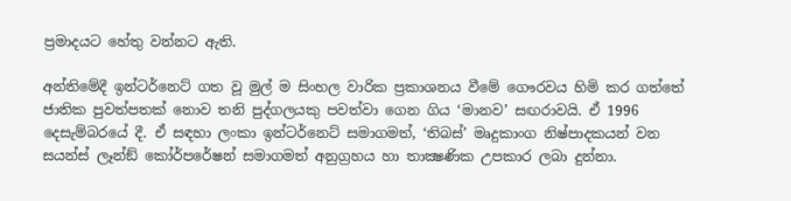ප්‍රමාදයට හේතු වන්නට ඇති.

අන්තිමේදී ඉන්ටර්නෙට් ගත වූ මුල් ම සිංහල වාරික ප්‍රකාශනය වීමේ ගෞරවය හිමි කර ගත්තේ ජාතික පුවත්පතක් නොව තනි පුද්ගලයකු පවත්වා ගෙන ගිය ‘මානව’ සඟරාවයි. ඒ 1996 දෙසැම්බරයේ දී. ඒ සඳහා ලංකා ඉන්ටර්නෙට් සමාගමත්, ‘තිබස්’ මෘදුකාංග නිෂ්පාදකයන් වන සයන්ස් ලෑන්ඞ් කෝර්පරේෂන් සමාගමත් අනුග්‍රහය හා තාක්‍ෂණික උපකාර ලබා දුන්නා.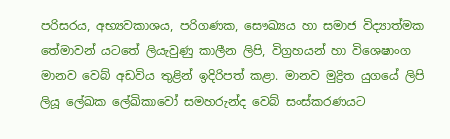පරිසරය, අභ්‍යවකාශය, පරිගණක, සෞඛ්‍යය හා සමාජ විද්‍යාත්මක තේමාවන් යටතේ ලියැවුණු කාලීන ලිපි, විග්‍රහයන් හා විශෙෂාංග මානව වෙබ් අඩවිය තුළින් ඉදිරිපත් කළා. මානව මුද්‍රිත යුගයේ ලිපි ලියූ ලේඛක ලේඛිකාවෝ සමහරුන්ද වෙබ් සංස්කරණයට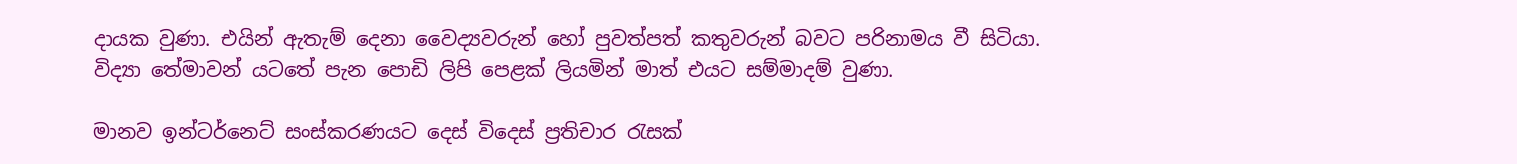දායක වුණා. එයින් ඇතැම් දෙනා වෛද්‍යවරුන් හෝ පුවත්පත් කතුවරුන් බවට පරිනාමය වී සිටියා. විද්‍යා තේමාවන් යටතේ පැන පොඩි ලිපි පෙළක් ලියමින් මාත් එයට සම්මාදම් වුණා.

මානව ඉන්ටර්නෙට් සංස්කරණයට දෙස් විදෙස් ප්‍රතිචාර රැසක්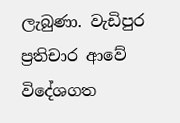ලැබුණා. වැඩිපුර ප්‍රතිචාර ආවේ විදේශගත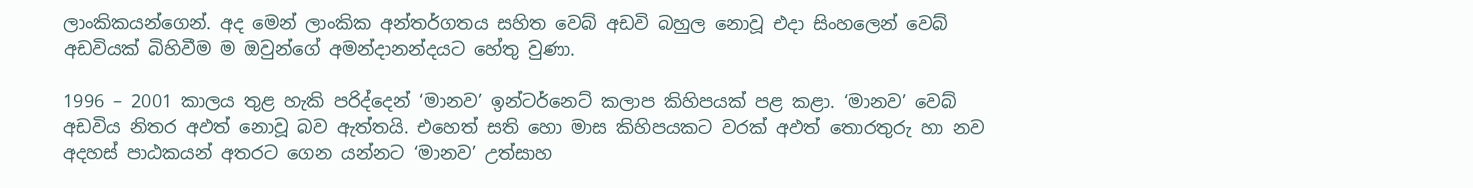ලාංකිකයන්ගෙන්. අද මෙන් ලාංකික අන්තර්ගතය සහිත වෙබ් අඩවි බහුල නොවූ එදා සිංහලෙන් වෙබ් අඩවියක් බිහිවීම ම ඔවුන්ගේ අමන්දානන්දයට හේතු වුණා.

1996 – 2001 කාලය තුළ හැකි පරිද්දෙන් ‘මානව’ ඉන්ටර්නෙට් කලාප කිහිපයක් පළ කළා. ‘මානව’ වෙබ් අඩවිය නිතර අඵත් නොවූ බව ඇත්තයි. එහෙත් සති හො මාස කිහිපයකට වරක් අඵත් තොරතුරු හා නව අදහස් පාඨකයන් අතරට ගෙන යන්නට ‘මානව’ උත්සාහ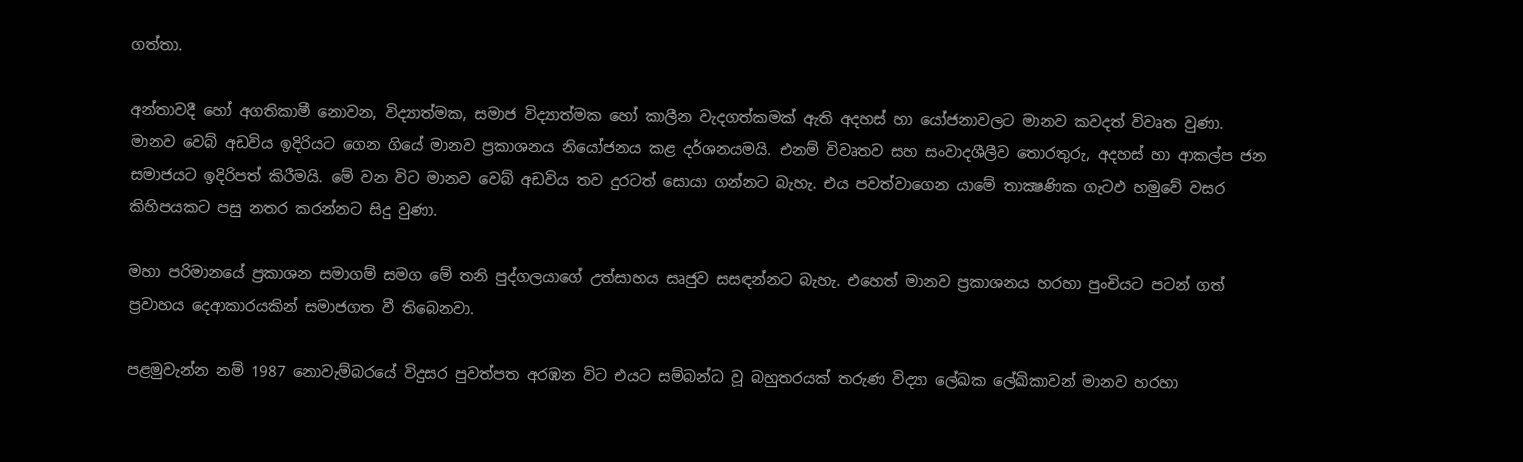ගත්තා.

අන්තාවදී හෝ අගතිකාමී නොවන, විද්‍යාත්මක, සමාජ විද්‍යාත්මක හෝ කාලීන වැදගත්කමක් ඇති අදහස් හා යෝජනාවලට මානව කවදත් විවෘත වුණා. මානව වෙබ් අඩවිය ඉදිරියට ගෙන ගියේ මානව ප්‍රකාශනය නියෝජනය කළ දර්ශනයමයි. එනම් විවෘතව සහ සංවාදශීලීව තොරතුරු, අදහස් හා ආකල්ප ජන සමාජයට ඉදිරිපත් කිරීමයි. මේ වන විට මානව වෙබ් අඩවිය තව දුරටත් සොයා ගන්නට බැහැ. එය පවත්වාගෙන යාමේ තාක්‍ෂණික ගැටඵ හමුවේ වසර කිහිපයකට පසු නතර කරන්නට සිදු වුණා.

මහා පරිමානයේ ප්‍රකාශන සමාගම් සමග මේ තනි පුද්ගලයාගේ උත්සාහය සෘජුව සසඳන්නට බැහැ. එහෙත් මානව ප්‍රකාශනය හරහා පුංචියට පටන් ගත් ප්‍රවාහය දෙආකාරයකින් සමාජගත වී තිබෙනවා.

පළමුවැන්න නම් 1987 නොවැම්බරයේ විදුසර පුවත්පත අරඹන විට එයට සම්බන්ධ වූ බහුතරයක් තරුණ විද්‍යා ලේඛක ලේඛිකාවන් මානව හරහා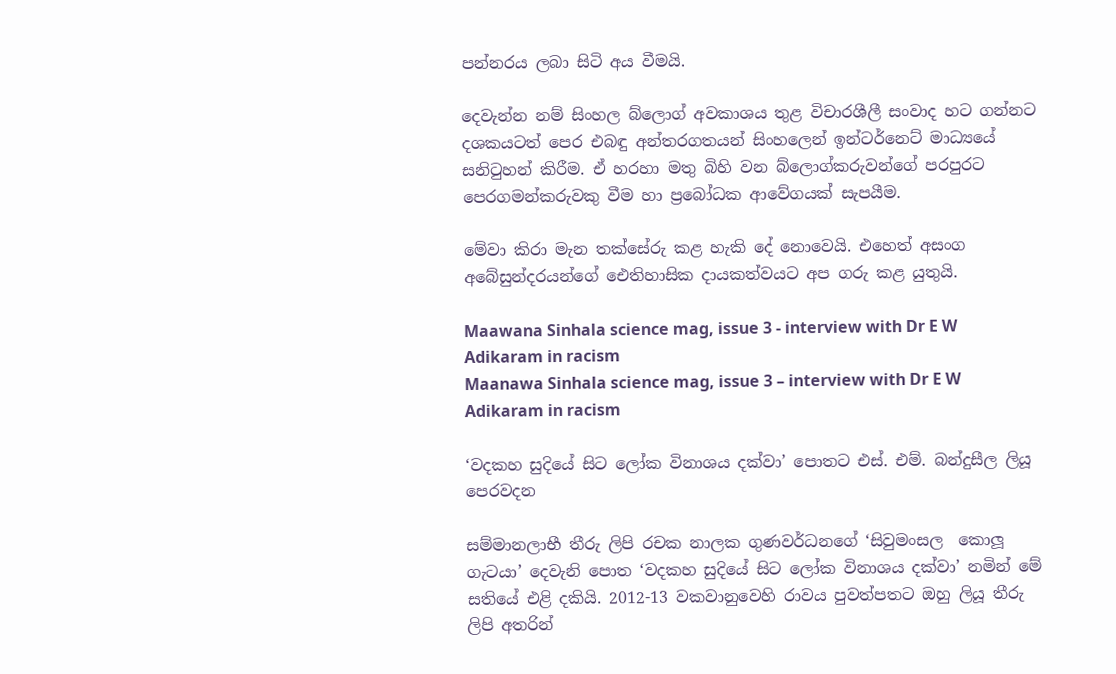පන්නරය ලබා සිටි අය වීමයි.

දෙවැන්න නම් සිංහල බ්ලොග් අවකාශය තුළ විචාරශීලී සංවාද හට ගන්නට දශකයටත් පෙර එබඳු අන්තරගතයන් සිංහලෙන් ඉන්ටර්නෙට් මාධ්‍යයේ සනිටුහන් කිරීම. ඒ හරහා මතු බිහි වන බ්ලොග්කරුවන්ගේ පරපුරට පෙරගමන්කරුවකු වීම හා ප්‍රබෝධක ආවේගයක් සැපයීම.

මේවා කිරා මැන තක්සේරු කළ හැකි දේ නොවෙයි. එහෙත් අසංග අබේසුන්දරයන්ගේ ඓතිහාසික දායකත්වයට අප ගරු කළ යුතුයි.

Maawana Sinhala science mag, issue 3 - interview with Dr E W Adikaram in racism
Maanawa Sinhala science mag, issue 3 – interview with Dr E W Adikaram in racism

‘වදකහ සුදියේ සිට ලෝක විනාශය දක්වා’ පොතට එස්. එම්. බන්දුසීල ලියූ පෙරවදන

සම්මානලාභී තීරු ලිපි රචක නාලක ගුණවර්ධනගේ ‘සිවුමංසල  කොලූ ගැටයා’ දෙවැනි පොත ‘වදකහ සුදියේ සිට ලෝක විනාශය දක්වා’ නමින් මේ සතියේ එළි දකියි. 2012-13 වකවානුවෙහි රාවය පුවත්පතට ඔහු ලියූ තීරු ලිපි අතරින්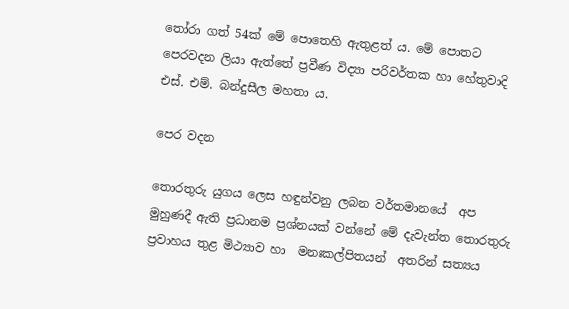තෝරා ගත් 54ක් මේ පොතෙහි ඇතුළත් ය. මේ පොතට පෙරවදන ලියා ඇත්තේ ප්‍රවීණ විද්‍යා පරිවර්තක හා හේතුවාදි එස්. එම්. බන්දුසීල මහතා ය.

පෙර වදන

තොරතුරු යුගය ලෙස හඳුන්වනු ලබන වර්තමානයේ  අප මුහුණදී ඇති ප්‍රධානම ප්‍රශ්නයක් වන්නේ මේ දැවැන්ත තොරතුරු ප්‍රවාහය තුළ මිථ්‍යාව හා  මනඃකල්පිතයන්  අතරින් සත්‍යය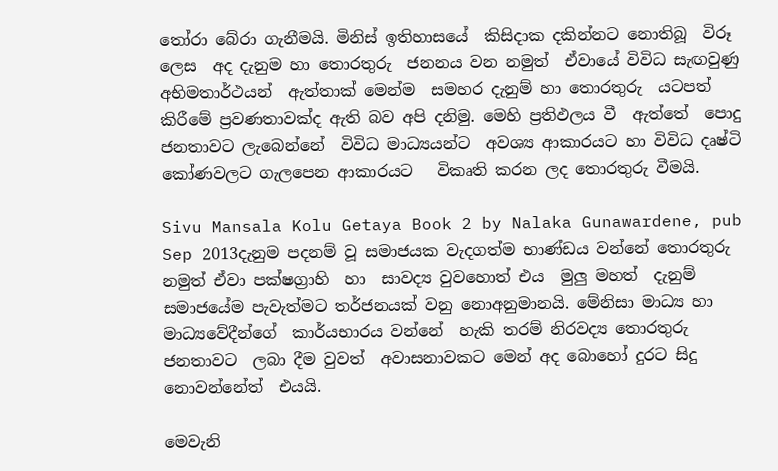තෝරා බේරා ගැනීමයි. මිනිස් ඉතිහාසයේ  කිසිදාක දකින්නට නොතිබූ  විරූ ලෙස  අද දැනුම හා තොරතුරු  ජනනය වන නමුත්  ඒවායේ විවිධ සැඟවුණු අභිමතාර්ථයන්  ඇත්තාක් මෙන්ම  සමහර දැනුම් හා තොරතුරු  යටපත් කිරීමේ ප්‍රවණතාවක්ද ඇති බව අපි දනිමු. මෙහි ප්‍රතිඵලය වී  ඇත්තේ  පොදු ජනතාවට ලැබෙන්නේ  විවිධ මාධ්‍යයන්ට  අවශ්‍ය ආකාරයට හා විවිධ දෘෂ්ටි කෝණවලට ගැලපෙන ආකාරයට   විකෘති කරන ලද තොරතුරු වීමයි.

Sivu Mansala Kolu Getaya Book 2 by Nalaka Gunawardene, pub Sep 2013දැනුම පදනම් වූ සමාජයක වැදගත්ම භාණ්ඩය වන්නේ තොරතුරු නමුත් ඒවා පක්ෂග්‍රාහි  හා  සාවද්‍ය වුවහොත් එය  මුලු මහත්  දැනුම් සමාජයේම පැවැත්මට තර්ජනයක් වනු නොඅනුමානයි. මේනිසා මාධ්‍ය හා මාධ්‍යවේදීන්ගේ  කාර්යභාරය වන්නේ  හැකි තරම් නිරවද්‍ය තොරතුරු  ජනතාවට  ලබා දීම වුවත්  අවාසනාවකට මෙන් අද බොහෝ දුරට සිදු නොවන්නේත්  එයයි.

මෙවැනි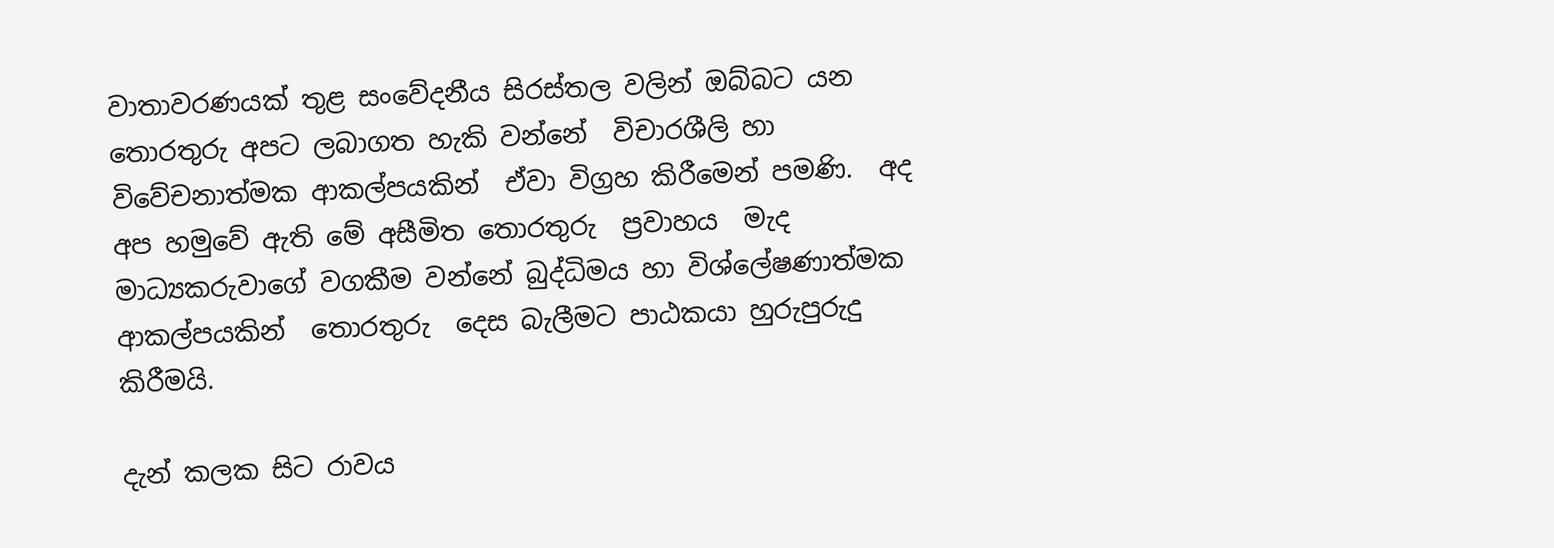වාතාවරණයක් තුළ සංවේදනීය සිරස්තල වලින් ඔබ්බට යන  තොරතුරු අපට ලබාගත හැකි වන්නේ  විචාරශීලි හා විවේචනාත්මක ආකල්පයකින්  ඒවා විග්‍රහ කිරීමෙන් පමණි.  අද අප හමුවේ ඇති මේ අසීමිත තොරතුරු  ප්‍රවාහය  මැද  මාධ්‍යකරුවාගේ වගකීම වන්නේ බුද්ධිමය හා විශ්ලේෂණාත්මක ආකල්පයකින්  තොරතුරු  දෙස බැලීමට පාඨකයා හුරුපුරුදු කිරීමයි.

දැන් කලක සිට රාවය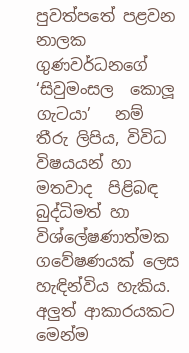පුවත්පතේ පළවන  නාලක ගුණවර්ධනගේ   ‘සිවුමංසල  කොලූ ගැටයා’   නම් තීරු ලිපිය, විවිධ  විෂයයන් හා  මතවාද  පිළිබඳ  බුද්ධිමත් හා විශ්ලේෂණාත්මක  ගවේෂණයක් ලෙස හැඳින්විය හැකිය.  අලුත් ආකාරයකට  මෙන්ම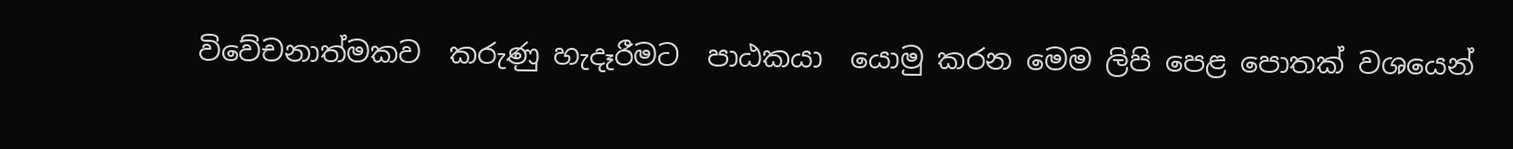විවේචනාත්මකව  කරුණු හැදෑරීමට  පාඨකයා  යොමු කරන මෙම ලිපි පෙළ පොතක් වශයෙන්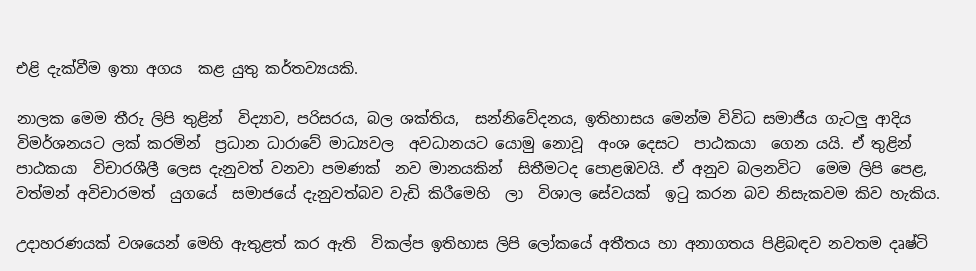එළි දැක්වීම ඉතා අගය  කළ යුතු කර්තව්‍යයකි.

නාලක මෙම තීරු ලිපි තුළින්  විද්‍යාව, පරිසරය, බල ශක්තිය,  සන්නිවේදනය, ඉතිහාසය මෙන්ම විවිධ සමාජීය ගැටලු ආදිය විමර්ශනයට ලක් කරමින්  ප්‍රධාන ධාරාවේ මාධ්‍යවල  අවධානයට යොමු නොවූ  අංශ දෙසට  පාඨකයා  ගෙන යයි. ඒ තුළින් පාඨකයා  විචාරශීලී ලෙස දැනුවත් වනවා පමණක්  නව මානයකින්  සිතීමටද පොළඹවයි. ඒ අනුව බලනවිට  මෙම ලිපි පෙළ, වත්මන් අවිචාරමත්  යුගයේ  සමාජයේ දැනුවත්බව වැඩි කිරීමෙහි  ලා  විශාල සේවයක්  ඉටු කරන බව නිසැකවම කිව හැකිය.

උදාහරණයක් වශයෙන් මෙහි ඇතුළත් කර ඇති  විකල්ප ඉතිහාස ලිපි ලෝකයේ අතීතය හා අනාගතය පිළිබඳව නවතම දෘෂ්ටි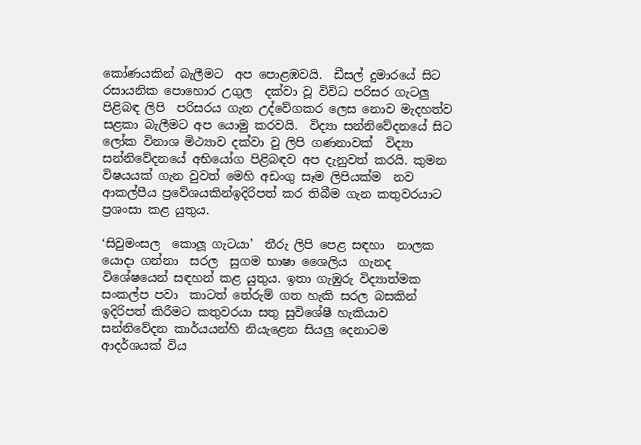කෝණයකින් බැලීමට  අප පොළඹවයි.  ඩීසල් දුමාරයේ සිට  රසායනික පොහොර උගුල  දක්වා වූ විවිධ පරිසර ගැටලු පිළිබඳ ලිපි  පරිසරය ගැන උද්වේගකර ලෙස නොව මැදහත්ව සළකා බැලීමට අප යොමු කරවයි.  විද්‍යා සන්නිවේදනයේ සිට  ලෝක විනාශ මිථ්‍යාව දක්වා වු ලිපි ගණනාවක්  විද්‍යා සන්නිවේදනයේ අභියෝග පිළිබඳව අප දැනුවත් කරයි. කුමන විෂයයක් ගැන වුවත් මෙහි අඩංගු සෑම ලිපියක්ම  නව ආකල්පීය ප්‍රවේශයකින්ඉදිරිපත් කර තිබීම ගැන කතුවරයාට ප්‍රශංසා කළ යුතුය.

‘සිවුමංසල  කොලූ ගැටයා’  තීරු ලිපි පෙළ සඳහා  නාලක  යොදා ගන්නා  සරල  සුගම භාෂා ශෛලිය  ගැනද විශේෂයෙන් සඳහන් කළ යුතුය. ඉතා ගැඹුරු විද්‍යාත්මක සංකල්ප පවා  කාටත් තේරුම් ගත හැකි සරල බසකින් ඉදිරිපත් කිරීමට කතුවරයා සතු සුවිශේෂී හැකියාව සන්නිවේදන කාර්යයන්හි නියැළෙන සියලු දෙනාටම ආදර්ශයක් විය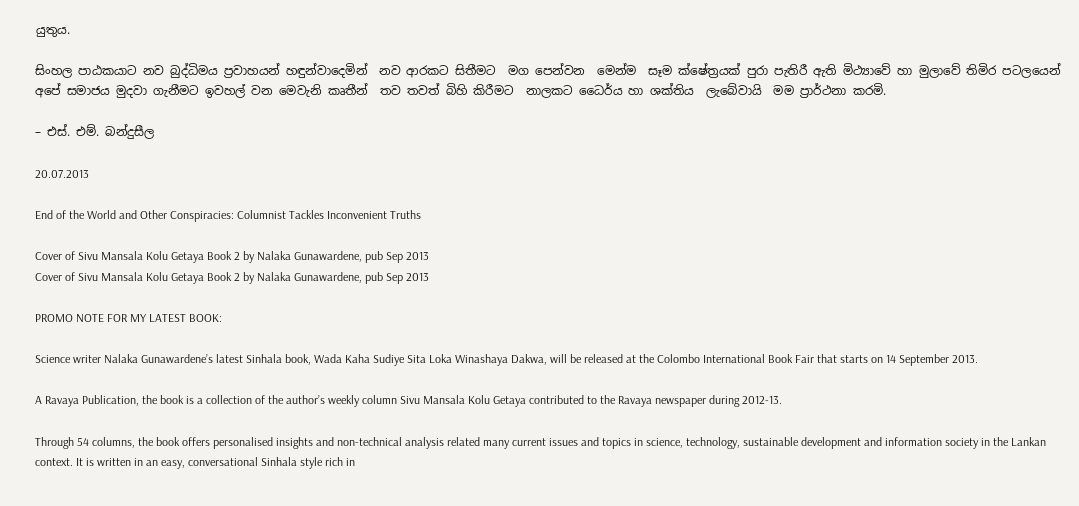යුතුය.

සිංහල පාඨකයාට නව බුද්ධිමය ප්‍රවාහයන් හඳුන්වාදෙමින්  නව ආරකට සිතීමට  මග පෙන්වන  මෙන්ම  සෑම ක්ෂේත්‍රයක් පුරා පැතිරී ඇති මිථ්‍යාවේ හා මුලාවේ තිමිර පටලයෙන්  අපේ සමාජය මුදවා ගැනීමට ඉවහල් වන මෙවැනි කෘතීන්  තව තවත් බිහි කිරීමට  නාලකට ධෛර්ය හා ශක්තිය  ලැබේවායි  මම ප්‍රාර්ථනා කරමි.

– එස්. එම්. බන්දුසීල

20.07.2013

End of the World and Other Conspiracies: Columnist Tackles Inconvenient Truths

Cover of Sivu Mansala Kolu Getaya Book 2 by Nalaka Gunawardene, pub Sep 2013
Cover of Sivu Mansala Kolu Getaya Book 2 by Nalaka Gunawardene, pub Sep 2013

PROMO NOTE FOR MY LATEST BOOK:

Science writer Nalaka Gunawardene’s latest Sinhala book, Wada Kaha Sudiye Sita Loka Winashaya Dakwa, will be released at the Colombo International Book Fair that starts on 14 September 2013.

A Ravaya Publication, the book is a collection of the author’s weekly column Sivu Mansala Kolu Getaya contributed to the Ravaya newspaper during 2012-13.

Through 54 columns, the book offers personalised insights and non-technical analysis related many current issues and topics in science, technology, sustainable development and information society in the Lankan context. It is written in an easy, conversational Sinhala style rich in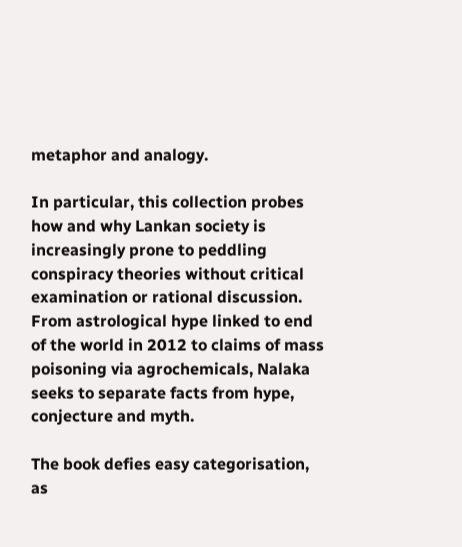metaphor and analogy.

In particular, this collection probes how and why Lankan society is increasingly prone to peddling conspiracy theories without critical examination or rational discussion. From astrological hype linked to end of the world in 2012 to claims of mass poisoning via agrochemicals, Nalaka seeks to separate facts from hype, conjecture and myth.

The book defies easy categorisation, as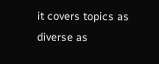it covers topics as diverse as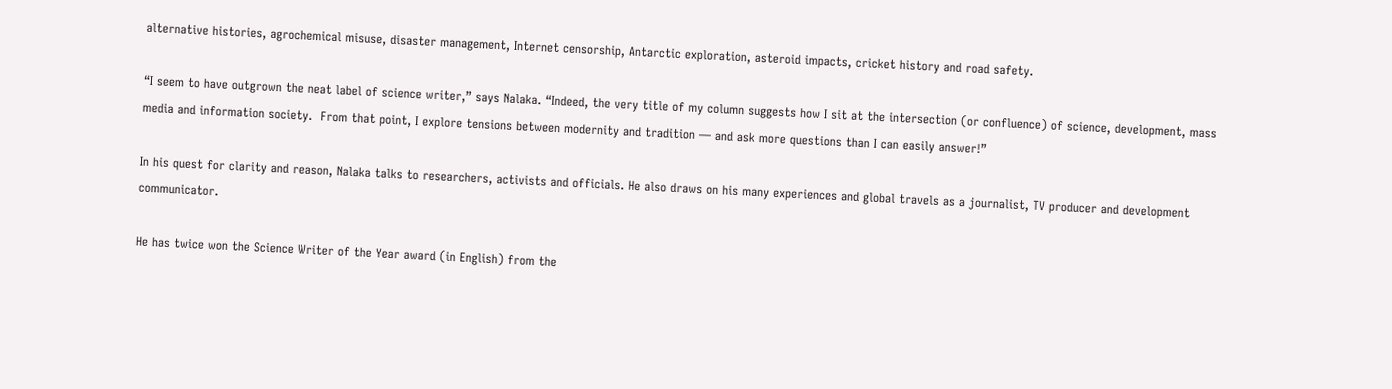alternative histories, agrochemical misuse, disaster management, Internet censorship, Antarctic exploration, asteroid impacts, cricket history and road safety.

“I seem to have outgrown the neat label of science writer,” says Nalaka. “Indeed, the very title of my column suggests how I sit at the intersection (or confluence) of science, development, mass media and information society.  From that point, I explore tensions between modernity and tradition — and ask more questions than I can easily answer!”

In his quest for clarity and reason, Nalaka talks to researchers, activists and officials. He also draws on his many experiences and global travels as a journalist, TV producer and development communicator.

He has twice won the Science Writer of the Year award (in English) from the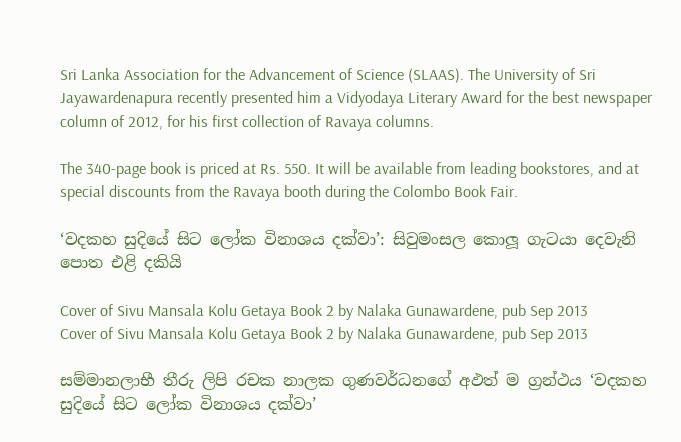Sri Lanka Association for the Advancement of Science (SLAAS). The University of Sri Jayawardenapura recently presented him a Vidyodaya Literary Award for the best newspaper column of 2012, for his first collection of Ravaya columns.

The 340-page book is priced at Rs. 550. It will be available from leading bookstores, and at special discounts from the Ravaya booth during the Colombo Book Fair.

‘වදකහ සුදියේ සිට ලෝක විනාශය දක්වා’: සිවුමංසල කොලූ ගැටයා දෙවැනි පොත එළි දකියි

Cover of Sivu Mansala Kolu Getaya Book 2 by Nalaka Gunawardene, pub Sep 2013
Cover of Sivu Mansala Kolu Getaya Book 2 by Nalaka Gunawardene, pub Sep 2013

සම්මානලාභී තීරු ලිපි රචක නාලක ගුණවර්ධනගේ අඵත් ම ග්‍රන්ථය ‘වදකහ සුදියේ සිට ලෝක විනාශය දක්වා’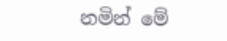නමින් මේ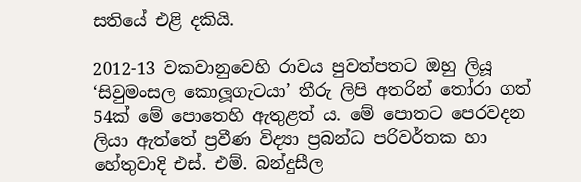සතියේ එළි දකියි.

2012-13 වකවානුවෙහි රාවය පුවත්පතට ඔහු ලියූ ‘සිවුමංසල කොලූගැටයා’ තීරු ලිපි අතරින් තෝරා ගත් 54ක් මේ පොතෙහි ඇතුළත් ය. මේ පොතට පෙරවදන ලියා ඇත්තේ ප්‍රවීණ විද්‍යා ප්‍රබන්ධ පරිවර්තක හා හේතුවාදි එස්. එම්. බන්දුසීල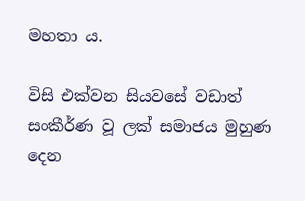මහතා ය.

විසි එක්වන සියවසේ වඩාත් සංකීර්ණ වූ ලක් සමාජය මුහුණ දෙන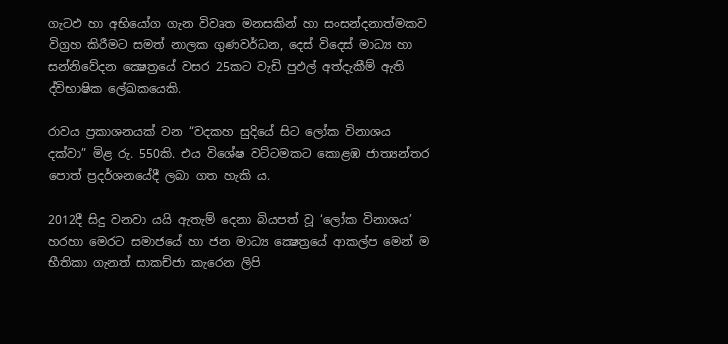ගැටඵ හා අභියෝග ගැන විවෘත මනසකින් හා සංසන්දනාත්මකව විග්‍රහ කිරීමට සමත් නාලක ගුණවර්ධන, දෙස් විදෙස් මාධ්‍ය හා සන්නිවේදන ක්‍ෂෙත්‍රයේ වසර 25කට වැඩි පුඵල් අත්දැකීම් ඇති ද්විභාෂික ලේඛකයෙකි.

රාවය ප්‍රකාශනයක් වන “වදකහ සුදියේ සිට ලෝක විනාශය දක්වා” මිළ රු. 550කි. එය විශේෂ වට්ටමකට කොළඹ ජාත්‍යන්තර පොත් ප්‍රදර්ශනයේදී ලබා ගත හැකි ය.

2012දී සිදු වනවා යයි ඇතැම් දෙනා බියපත් වූ ‘ලෝක විනාශය’ හරහා මෙරට සමාජයේ හා ජන මාධ්‍ය ක්‍ෂෙත්‍රයේ ආකල්ප මෙන් ම භීතිකා ගැනත් සාකච්ජා කැරෙන ලිපි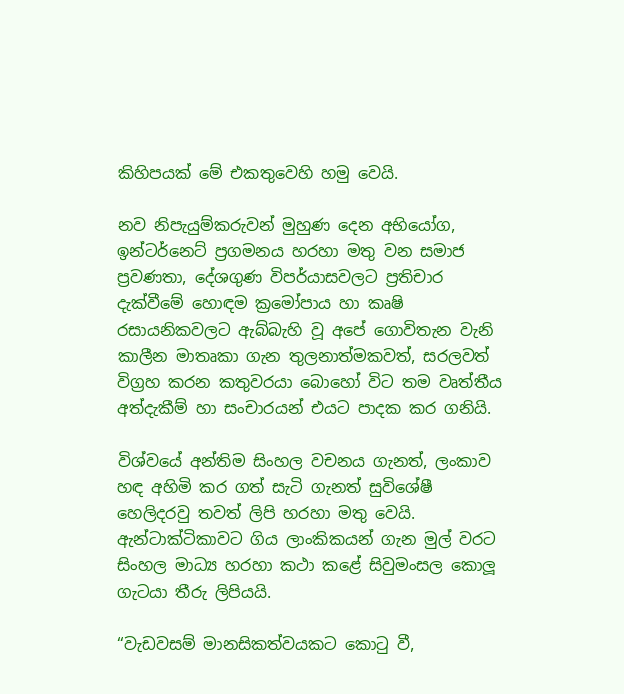කිහිපයක් මේ එකතුවෙහි හමු වෙයි.

නව නිපැයුම්කරුවන් මුහුණ දෙන අභියෝග, ඉන්ටර්නෙට් ප්‍රගමනය හරහා මතු වන සමාජ ප්‍රවණතා, දේශගුණ විපර්යාසවලට ප්‍රතිචාර දැක්වීමේ හොඳම ක්‍රමෝපාය හා කෘෂි රසායනිකවලට ඇබ්බැහි වූ අපේ ගොවිතැන වැනි කාලීන මාතෘකා ගැන තුලනාත්මකවත්, සරලවත් විග්‍රහ කරන කතුවරයා බොහෝ විට තම වෘත්තීය අත්දැකීම් හා සංචාරයන් එයට පාදක කර ගනියි.

විශ්වයේ අන්තිම සිංහල වචනය ගැනත්, ලංකාව හඳ අහිමි කර ගත් සැටි ගැනත් සුවිශේෂී හෙලිදරවු තවත් ලිපි හරහා මතු වෙයි. ඇන්ටාක්ටිකාවට ගිය ලාංකිකයන් ගැන මුල් වරට සිංහල මාධ්‍ය හරහා කථා කළේ සිවුමංසල කොලූ ගැටයා තීරු ලිපියයි.

“වැඩවසම් මානසිකත්වයකට කොටු වී,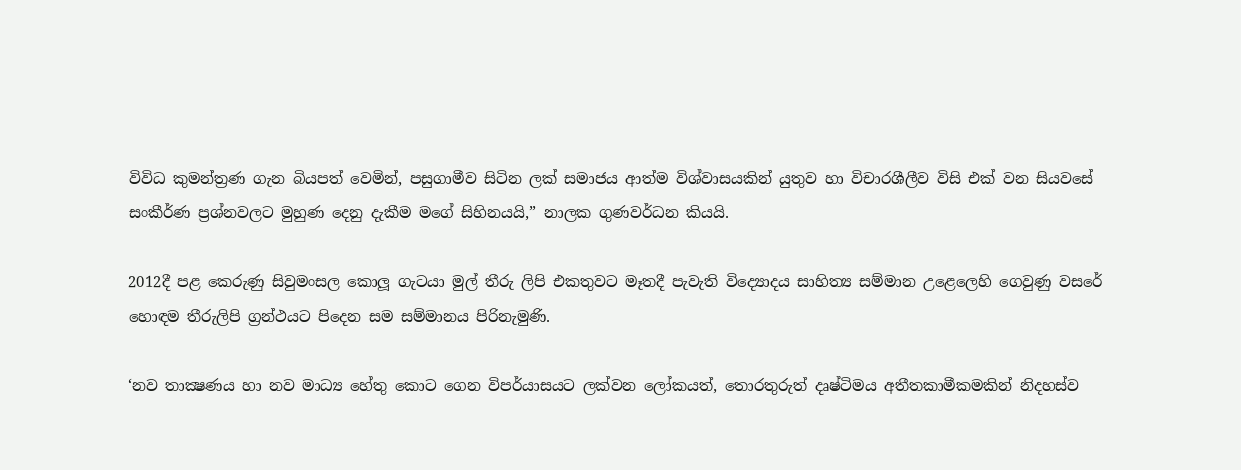විවිධ කුමන්ත්‍රණ ගැන බියපත් වෙමින්, පසුගාමීව සිටින ලක් සමාජය ආත්ම විශ්වාසයකින් යුතුව හා විචාරශීලීව විසි එක් වන සියවසේ සංකීර්ණ ප්‍රශ්නවලට මුහුණ දෙනු දැකීම මගේ සිහිනයයි,” නාලක ගුණවර්ධන කියයි.

2012දී පළ කෙරුණු සිවුමංසල කොලූ ගැටයා මුල් තීරු ලිපි එකතුවට මෑතදී පැවැති විද්‍යොදය සාහිත්‍ය සම්මාන උළෙලෙහි ගෙවුණු වසරේ හොඳම තීරුලිපි ග්‍රන්ථයට පිදෙන සම සම්මානය පිරිනැමුණි.

‘නව තාක්‍ෂණය හා නව මාධ්‍ය හේතු කොට ගෙන විපර්යාසයට ලක්වන ලෝකයත්, තොරතුරුත් දෘෂ්ටිමය අතීතකාමීකමකින් නිදහස්ව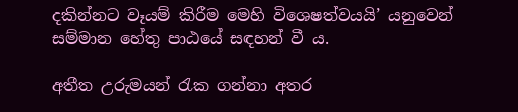දකින්නට වෑයම් කිරීම මෙහි විශෙෂත්වයයි’ යනුවෙන් සම්මාන හේතු පාඨයේ සඳහන් වී ය.

අතීත උරුමයන් රැක ගන්නා අතර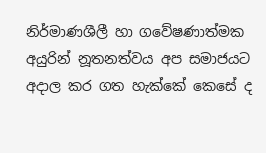නිර්මාණශීලී හා ගවේෂණාත්මක අයුරින් නූතනත්වය අප සමාජයට අදාල කර ගත හැක්කේ කෙසේ ද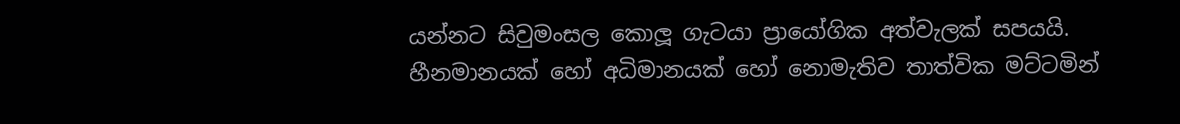යන්නට සිවුමංසල කොලූ ගැටයා ප්‍රායෝගික අත්වැලක් සපයයි. හීනමානයක් හෝ අධිමානයක් හෝ නොමැතිව තාත්වික මට්ටමින්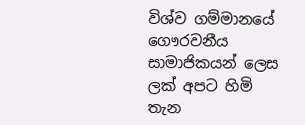විශ්ව ගම්මානයේ ගෞරවනීය සාමාජිකයන් ලෙස ලක් අපට හිමි තැන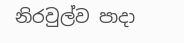නිරවුල්ව පාදා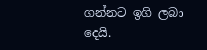ගන්නට ඉගි ලබා දෙයි.